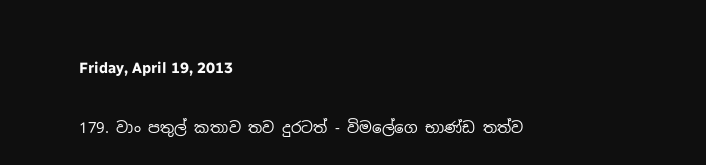Friday, April 19, 2013

179. වාං පතුල් කතාව තව දුරටත් - විමලේගෙ භාණ්ඩ තත්ව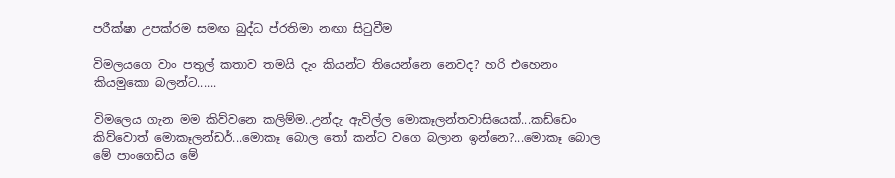පරීක්ෂා උපක්රම සමඟ බුද්ධ ප්රතිමා නඟා සිටුවීම

විමලයගෙ වාං පතුල් කතාව තමයි දැං කියන්ට තියෙන්නෙ නෙවද? හරි එහෙනං කියමුකො බලන්ට......

විමලෙය ගැන මම කිව්වනෙ කලිම්ම..උන්දැ ඇවිල්ල මොකෑලන්තවාසියෙක්...කඩ්ඩෙං කිව්වොත් මොකෑලන්ඩර්...මොකෑ බොල තෝ කන්ට වගෙ බලාන ඉන්නෙ?...මොකෑ බොල මේ පාංගෙඩිය මේ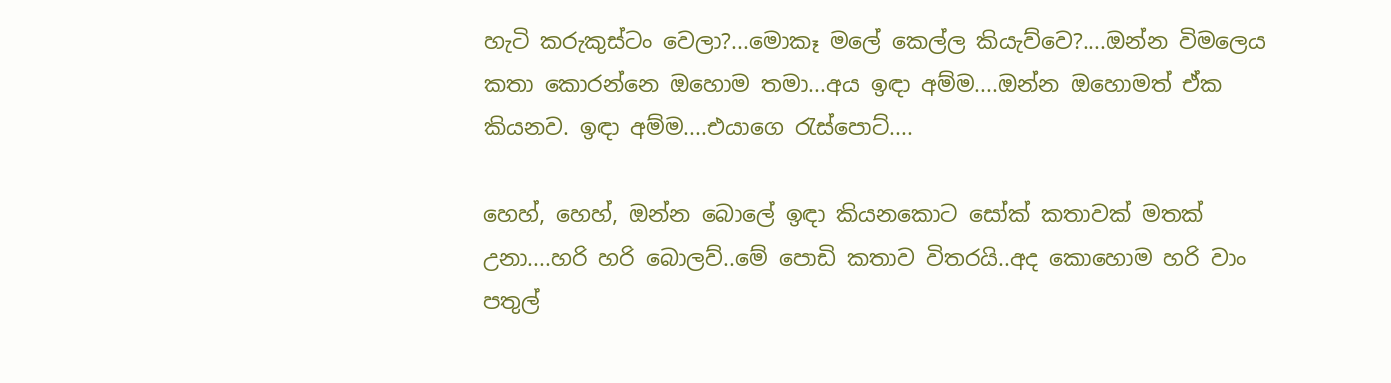හැටි කරුකුස්ටං වෙලා?...මොකෑ මලේ කෙල්ල කියැව්වෙ?....ඔන්න විමලෙය කතා කොරන්නෙ ඔහොම තමා...අය ඉඳා අම්ම....ඔන්න ඔහොමත් ඒක කියනව. ඉඳා අම්ම....එයාගෙ රැස්පොට්....

හෙහ්, හෙහ්, ඔන්න බොලේ ඉඳා කියනකොට සෝක් කතාවක් මතක් උනා....හරි හරි බොලව්..මේ පොඩි කතාව විතරයි..අද කොහොම හරි වාං පතුල්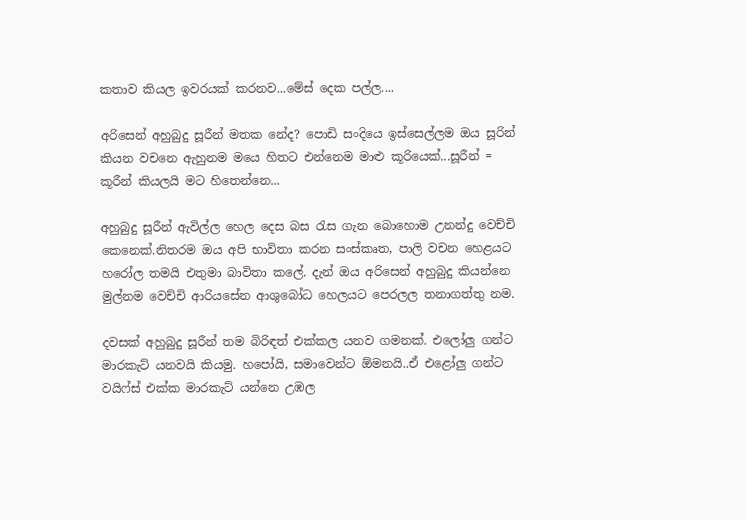කතාව කියල ඉවරයක් කරනව...මේස් දෙක පල්ල....

අරිසෙන් අහුබුදු සූරීන් මතක නේද? පොඩි සංදියෙ ඉස්සෙල්ලම ඔය සූරින් කියන වචනෙ ඇහුනම මයෙ හිතට එන්නෙම මාළු කූරියෙක්...සූරීන් = කූරීන් කියලයි මට හිතෙන්නෙ...

අහුබුදු සූරීන් ඇවිල්ල හෙල දෙස බස රැස ගැන බොහොම උනන්දු වෙච්චි කෙනෙක්.නිතරම ඔය අපි භාවිතා කරන සංස්කෘත, පාලි වචන හෙළයට හරෝල තමයි එතුමා බාවිතා කලේ. දැන් ඔය අරිසෙන් අහුබුදු කියන්නෙ මුල්නම වෙච්චි ආරියසේන ආශුබෝධ හෙලයට පෙරලල තනාගත්තු නම.

දවසක් අහුබුදු සූරීන් තම බිරිඳත් එක්කල යනව ගමනක්. එලෝලු ගන්ට මාරකැට් යනවයි කියමු. හපෝයි, සමාවෙන්ට ඕමනයි..ඒ එළෝලු ගන්ට වයිෆ්ස් එක්ක මාරකැට් යන්නෙ උඹල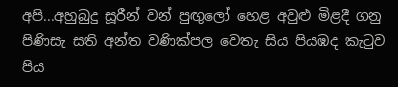අපි...අහුබුදු සූරීන් වන් පුඟුලෝ හෙළ අවුළු මිළදී ගනු පිණිසැ සති අන්ත වණික්පල වෙතැ සිය පියඹද කැටුව පිය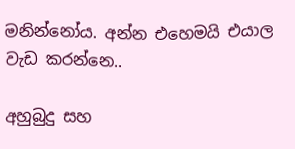මනින්නෝය. අන්න එහෙමයි එයාල වැඩ කරන්නෙ..

අහුබුදු සහ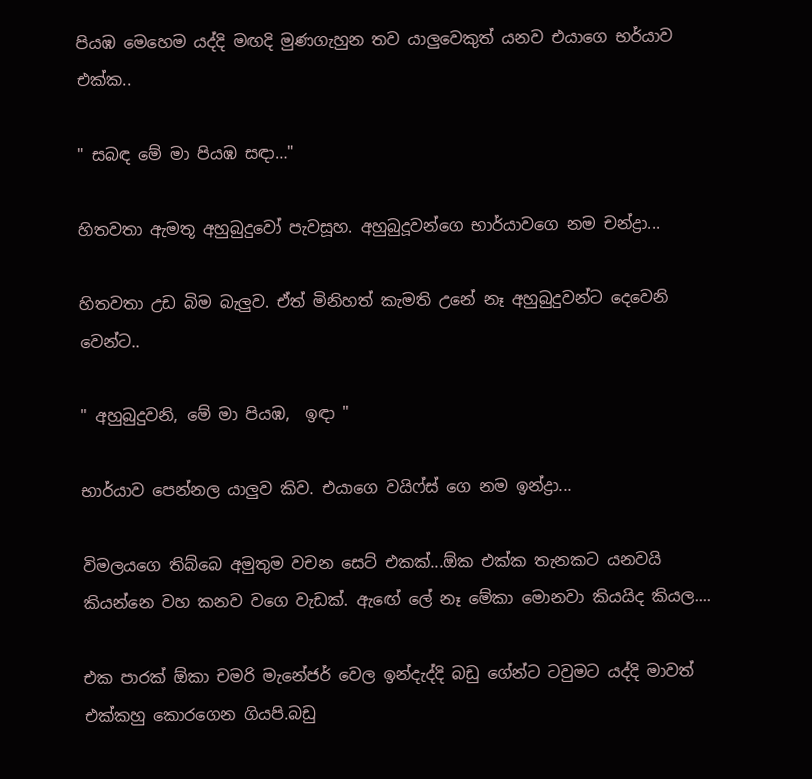පියඹ මෙහෙම යද්දි මඟදි මුණගැහුන තව යාලුවෙකුත් යනව එයාගෙ භර්යාව එක්ක..

" සබඳ මේ මා පියඹ සඳා…"

හිතවතා ඇමතූ අහුබුදුවෝ පැවසූහ. අහුබුදූවන්ගෙ භාර්යාවගෙ නම චන්ද්‍රා...

හිතවතා උඩ බිම බැලුව. ඒත් මිනිහත් කැමති උනේ නෑ අහුබුදුවන්ට දෙවෙනි වෙන්ට..

" අහුබුදුවනි, මේ මා පියඹ,  ඉඳා "

භාර්යාව පෙන්නල යාලුව කිව. එයාගෙ වයිෆ්ස් ගෙ නම ඉන්ද්‍රා...

විමලයගෙ තිබ්බෙ අමුතුම වචන සෙට් එකක්...ඕක එක්ක තැනකට යනවයි කියන්නෙ වහ කනව වගෙ වැඩක්. ඇඟේ ලේ නෑ මේකා මොනවා කියයිද කියල....

එක පාරක් ඕකා චමරි මැනේජර් වෙල ඉන්දැද්දි බඩු ගේන්ට ටවුමට යද්දි මාවත් එක්කහු කොරගෙන ගියපි.බඩු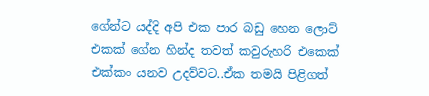ගේන්ට යද්දි අපි එක පාර බඩු හෙන ලොට් එකක් ගේන හින්ද තවත් කවුරුහරි එකෙක් එක්කං යනව උදව්වට..ඒක තමයි පිළිගත්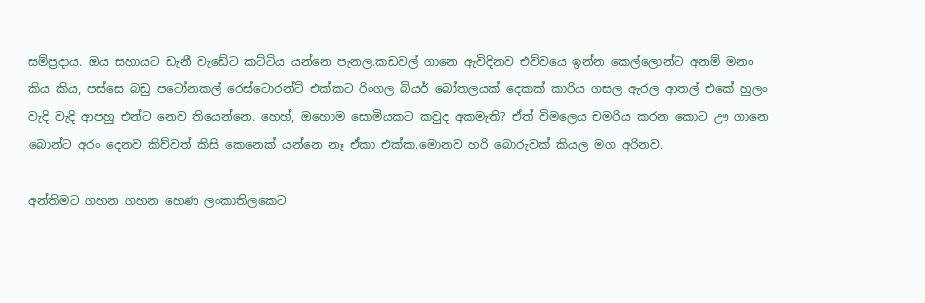සම්ප්‍රදාය. ඔය සහායට ඩැනී වැඩේට කට්ටිය යන්නෙ පැනල.කඩවල් ගානෙ ඇවිදිනව එව්වයෙ ඉන්න කෙල්ලොන්ට අනම් මනං කිය කිය, පස්සෙ බඩු පටෝනකල් රෙස්ටොරන්ට් එක්කට රිංගල බියර් බෝතලයක් දෙකක් කාරිය ගසල ඇරල ආතල් එකේ හුලං වැදි වැදි ආපහු එන්ට නෙව තියෙන්නෙ. හෙහ්, ඔහොම සොමියකට කවුද අකමැති? ඒත් විමලෙය චමරිය කරන කොට ඌ ගානෙ බොන්ට අරං දෙනව කිව්වත් කිසි කෙනෙක් යන්නෙ නෑ ඒකා එක්ක.මොනව හරි බොරුවක් කියල මග අරිනව.

අන්තිමට ගහන ගහන හෙණ ලංකාතිලකෙට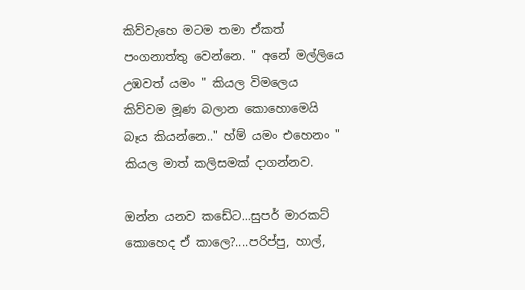කිව්වැහෙ මටම තමා ඒකත් පංගනාත්තු වෙන්නෙ. " අනේ මල්ලියෙ උඹවත් යමං " කියල විමලෙය කිව්වම මූණ බලාන කොහොමෙයි බෑය කියන්නෙ.." හ්ම් යමං එහෙනං " කියල මාත් කලිසමක් දාගන්නව.

ඔන්න යනව කඩේට...සුපර් මාරකට් කොහෙද ඒ කාලෙ?....පරිප්පු, හාල්,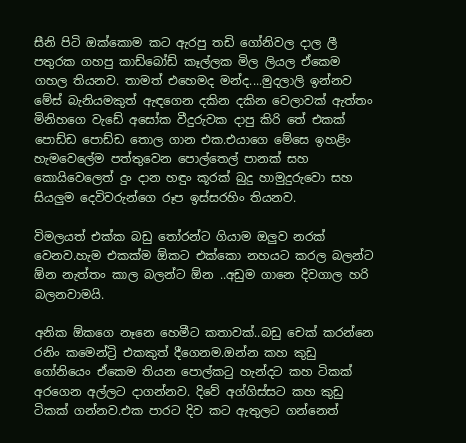සීනි පිටි ඔක්කොම කට ඇරපු තඩි ගෝනිවල දාල ලී පතුරක ගහපු කාඩ්බෝඩ් කෑල්ලක මිල ලියල ඒකෙම ගහල තියනව. තාමත් එහෙමද මන්ද....මුදලාලි ඉන්නව මේස් බැනියමකුත් ඇඳගෙන දකින දකින වෙලාවක් ඇත්තං මිනිහගෙ වැඩේ අසෝක වීදුරුවක දාපු කිරි තේ එකක් පොඩ්ඩ පොඩ්ඩ තොල ගාන එක.එයාගෙ මේසෙ ඉහළිං හැමවෙලේම පත්තුවෙන පොල්තෙල් පානක් සහ කොයිවෙලෙත් දුං දාන හඳුං කූරක් බුදු හාමුදුරුවො සහ සියලුම දෙවිවරුන්ගෙ රූප ඉස්සරහිං තියනව.

විමලයත් එක්ක බඩු තෝරන්ට ගියාම ඔලුව නරක් වෙනව.හැම එකක්ම ඕකට එක්කො නහයට කරල බලන්ට ඕන නැත්තං කාල බලන්ට ඕන ..අඩුම ගානෙ දිවගාල හරි බලනවාමයි.

අනික ඕකගෙ නෑනෙ හෙමීට කතාවක්..බඩු චෙක් කරන්නෙ රනිං කමෙන්ට්‍රි එකකුත් දීගෙනම.ඔන්න කහ කුඩු ගෝනියෙං ඒකෙම තියන පොල්කටු හැන්දට කහ ටිකක් අරගෙන අල්ලට දාගන්නව. දිවේ අග්ගිස්සට කහ කුඩු ටිකක් ගන්නව.එක පාරට දිව කට ඇතුලට ගන්නෙත්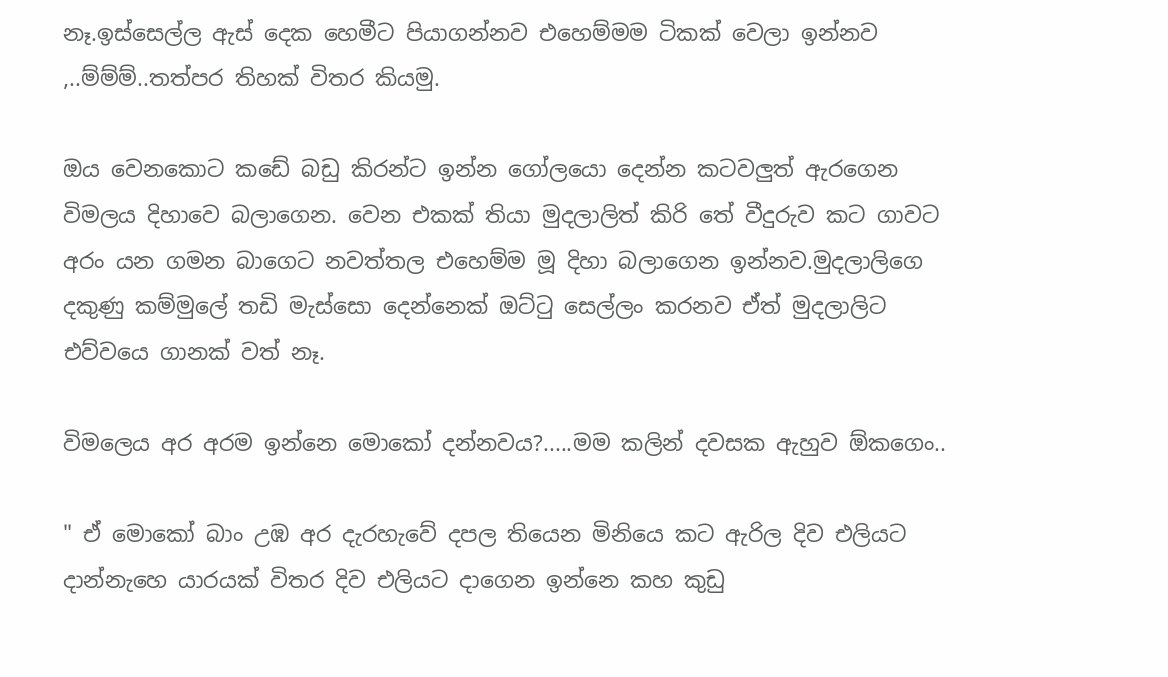නෑ.ඉස්සෙල්ල ඇස් දෙක හෙමීට පියාගන්නව එහෙම්මම ටිකක් වෙලා ඉන්නව ,..ම්ම්ම්..තත්පර තිහක් විතර කියමු.

ඔය වෙනකොට කඩේ බඩු කිරන්ට ඉන්න ගෝලයො දෙන්න කටවලුත් ඇරගෙන විමලය දිහාවෙ බලාගෙන. වෙන එකක් තියා මුදලාලිත් කිරි තේ වීදුරුව කට ගාවට අරං යන ගමන බාගෙට නවත්තල එහෙම්ම මූ දිහා බලාගෙන ඉන්නව.මුදලාලිගෙ දකුණු කම්මුලේ තඩි මැස්සො දෙන්නෙක් ඔට්ටු සෙල්ලං කරනව ඒත් මුදලාලිට එව්වයෙ ගානක් වත් නෑ.

විමලෙය අර අරම ඉන්නෙ මොකෝ දන්නවය?.....මම කලින් දවසක ඇහුව ඕකගෙං..

" ඒ මොකෝ බාං උඹ අර දැරහැවේ දපල තියෙන මිනියෙ කට ඇරිල දිව එලියට දාන්නැහෙ යාරයක් විතර දිව එලියට දාගෙන ඉන්නෙ කහ කුඩු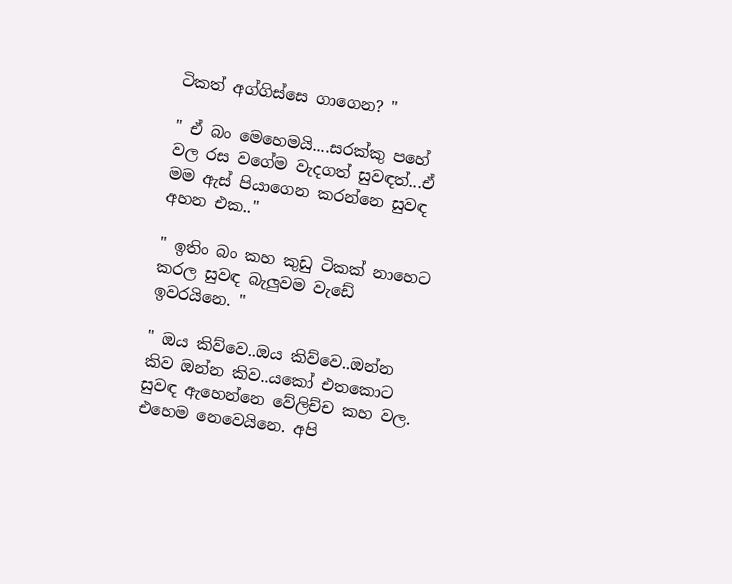ටිකත් අග්ගිස්සෙ ගාගෙන? "

" ඒ බං මෙහෙමයි....සරක්කු පහේ වල රස වගේම වැදගත් සුවඳත්...ඒ මම ඇස් පියාගෙන කරන්නෙ සුවඳ අහන එක.."

" ඉතිං බං කහ කුඩු ටිකක් නාහෙට කරල සුවඳ බැලුවම වැඩේ ඉවරයිනෙ. "

" ඔය කිව්වෙ..ඔය කිව්වෙ..ඔන්න කිව ඔන්න කිව..යකෝ එතකොට සුවඳ ඇහෙන්නෙ වේලිච්ච කහ වල. එහෙම නෙවෙයිනෙ. අපි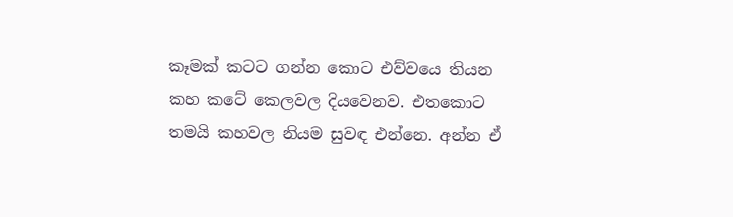කෑමක් කටට ගන්න කොට එව්වයෙ තියන කහ කටේ කෙලවල දියවෙනව. එතකොට තමයි කහවල නියම සුවඳ එන්නෙ. අන්න ඒ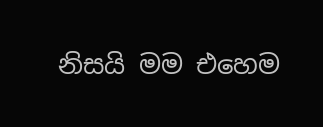නිසයි මම එහෙම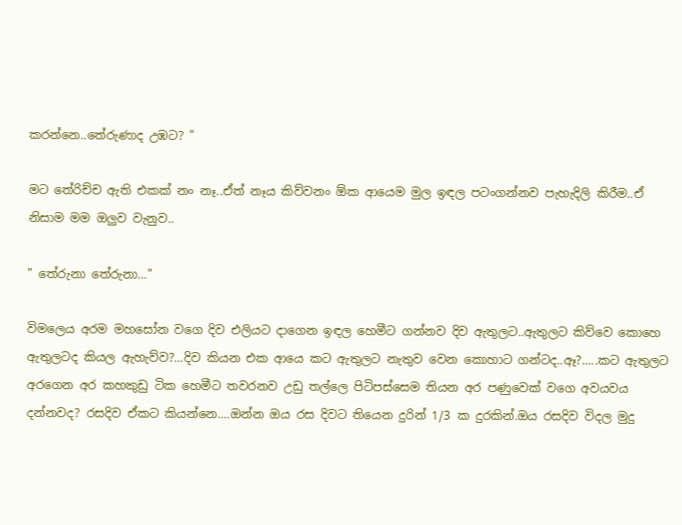කරන්නෙ..තේරුණාද උඹට? "

මට තේරිච්ච ඇති එකක් නං නෑ..ඒත් නෑය කිව්වනං ඕක ආයෙම මුල ඉඳල පටංගන්නව පැහැදිලි කිරීම..ඒ නිසාම මම ඔලුව වැනුව..

" තේරුනා තේරුනා…"

විමලෙය අරම මහසෝන වගෙ දිව එලියට දාගෙන ඉඳල හෙමීට ගන්නව දිව ඇතුලට..ඇතුලට කිව්වෙ කොහෙ ඇතුලටද කියල ඇහැව්ව?...දිව කියන එක ආයෙ කට ඇතුලට නැතුව වෙන කොහාට ගන්ටද..ඈ?.....කට ඇතුලට අරගෙන අර කහකුඩු ටික හෙමීට තවරනව උඩු තල්ලෙ පිටිපස්සෙම තියන අර පණුවෙක් වගෙ අවයවය දන්නවද? රසදිව ඒකට කියන්නෙ....ඔන්න ඔය රස දිවට තියෙන දුරින් 1/3 ක දුරකින්.ඔය රසදිව විදල මුදු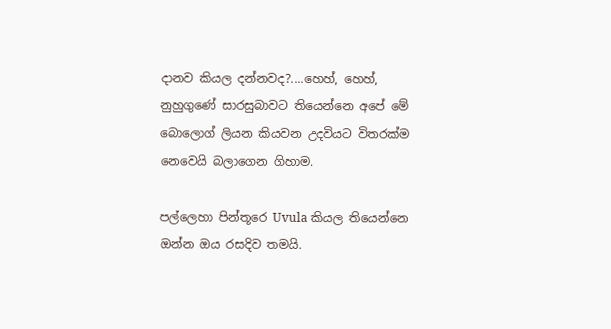දානව කියල දන්නවද?....හෙහ්, හෙහ්, නුහුගුණේ සාරසුබාවට තියෙන්නෙ අපේ මේ බොලොග් ලියන කියවන උදවියට විතරක්ම නෙවෙයි බලාගෙන ගිහාම.

පල්ලෙහා පින්තූරෙ Uvula කියල තියෙන්නෙ ඔන්න ඔය රසදිව තමයි.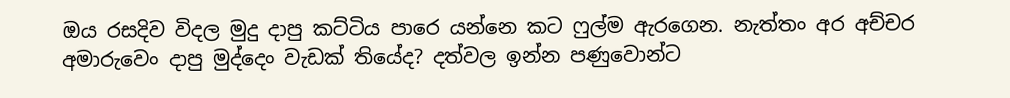ඔය රසදිව විදල මුදු දාපු කට්ටිය පාරෙ යන්නෙ කට ෆුල්ම ඇරගෙන. නැත්තං අර අච්චර අමාරුවෙං දාපු මුද්දෙං වැඩක් තියේද? දත්වල ඉන්න පණුවොන්ට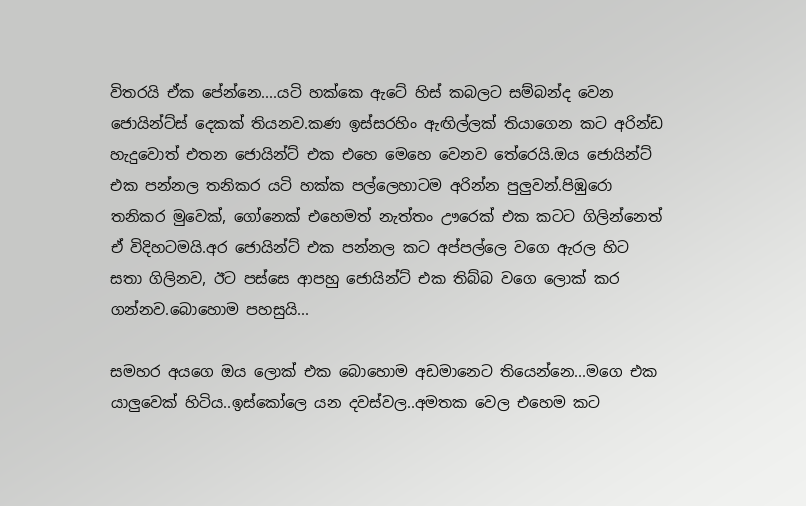විතරයි ඒක පේන්නෙ....යටි හක්කෙ ඇටේ හිස් කබලට සම්බන්ද වෙන ජොයින්ට්ස් දෙකක් තියනව.කණ ඉස්සරහිං ඇඟිල්ලක් තියාගෙන කට අරින්ඩ හැදුවොත් එතන ජොයින්ට් එක එහෙ මෙහෙ වෙනව තේරෙයි.ඔය ජොයින්ට් එක පන්නල තනිකර යටි හක්ක පල්ලෙහාටම අරින්න පුලුවන්.පිඹුරො තනිකර මුවෙක්, ගෝනෙක් එහෙමත් නැත්තං ඌරෙක් එක කටට ගිලින්නෙත් ඒ විදිහටමයි.අර ජොයින්ට් එක පන්නල කට අප්පල්ලෙ වගෙ ඇරල හිට සතා ගිලිනව, ඊට පස්සෙ ආපහු ජොයින්ට් එක තිබ්බ වගෙ ලොක් කර ගන්නව.බොහොම පහසුයි...

සමහර අයගෙ ඔය ලොක් එක බොහොම අඩමානෙට තියෙන්නෙ...මගෙ එක යාලුවෙක් හිටිය..ඉස්කෝලෙ යන දවස්වල..අමතක වෙල එහෙම කට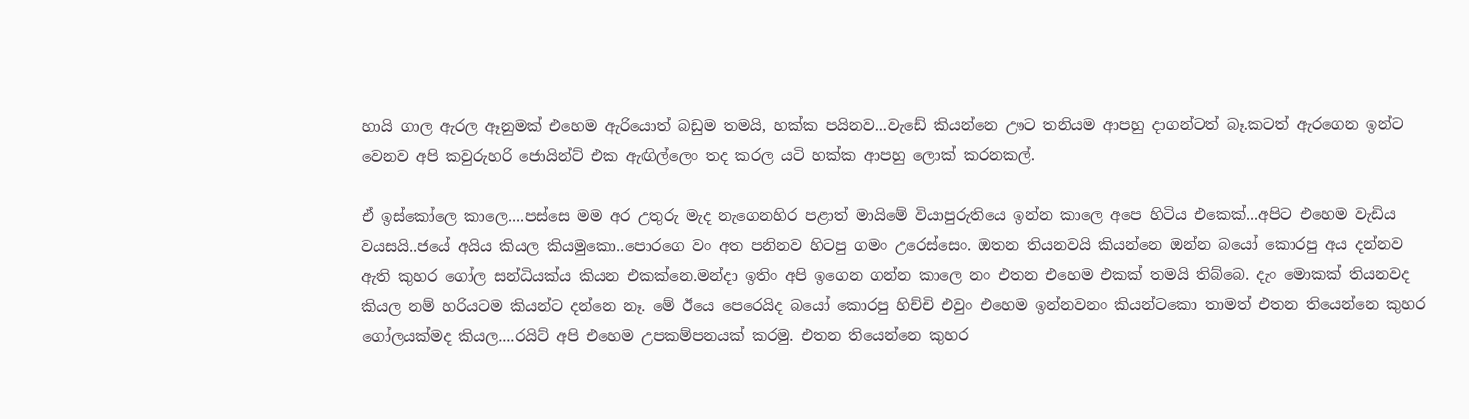හායි ගාල ඇරල ඈනුමක් එහෙම ඇරියොත් බඩුම තමයි, හක්ක පයිනව...වැඩේ කියන්නෙ ඌට තනියම ආපහු දාගන්ටත් බෑ.කටත් ඇරගෙන ඉන්ට වෙනව අපි කවුරුහරි ජොයින්ට් එක ඇඟිල්ලෙං තද කරල යටි හක්ක ආපහු ලොක් කරනකල්.

ඒ ඉස්කෝලෙ කාලෙ....පස්සෙ මම අර උතුරු මැද නැගෙනහිර පළාත් මායිමේ වියාපුරුතියෙ ඉන්න කාලෙ අපෙ හිටිය එකෙක්...අපිට එහෙම වැඩිය වයසයි..ජයේ අයිය කියල කියමුකො..පොරගෙ වං අත පනිනව හිටපු ගමං උරෙස්සෙං. ඔතන තියනවයි කියන්නෙ ඔන්න බයෝ කොරපු අය දන්නව ඇති කුහර ගෝල සන්ධියක්ය කියන එකක්නෙ.මන්දා ඉතිං අපි ඉගෙන ගන්න කාලෙ නං එතන එහෙම එකක් තමයි තිබ්බෙ. දැං මොකක් තියනවද කියල නම් හරියටම කියන්ට දන්නෙ නෑ. මේ ඊයෙ පෙරෙයිද බයෝ කොරපු හිච්චි එවුං එහෙම ඉන්නවනං කියන්ටකො තාමත් එතන තියෙන්නෙ කුහර ගෝලයක්මද කියල....රයිට් අපි එහෙම උපකම්පනයක් කරමු. එතන තියෙන්නෙ කුහර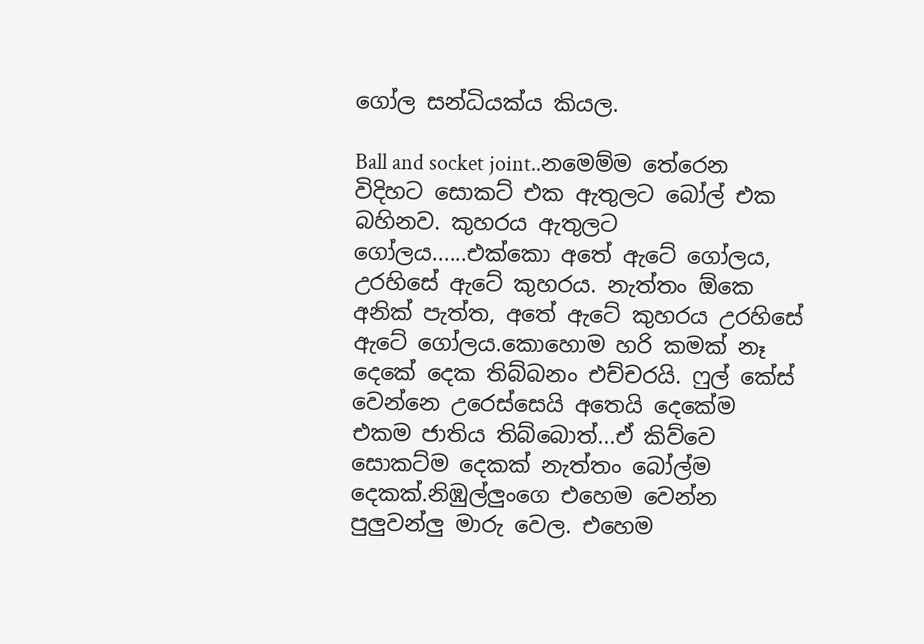ගෝල සන්ධියක්ය කියල.

Ball and socket joint..නමෙම්ම තේරෙන විදිහට සොකට් එක ඇතුලට බෝල් එක බහිනව. කුහරය ඇතුලට ගෝලය......එක්කො අතේ ඇටේ ගෝලය, උරහිසේ ඇටේ කුහරය. නැත්තං ඕකෙ අනික් පැත්ත, අතේ ඇටේ කුහරය උරහිසේ ඇටේ ගෝලය.කොහොම හරි කමක් නෑ දෙකේ දෙක තිබ්බනං එච්චරයි. ෆුල් කේස් වෙන්නෙ උරෙස්සෙයි අතෙයි දෙකේම එකම ජාතිය තිබ්බොත්...ඒ කිව්වෙ සොකට්ම දෙකක් නැත්තං බෝල්ම දෙකක්.නිඹුල්ලුංගෙ එහෙම වෙන්න පුලුවන්ලු මාරු වෙල. එහෙම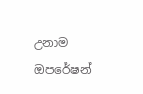උනාම ඔපරේෂන්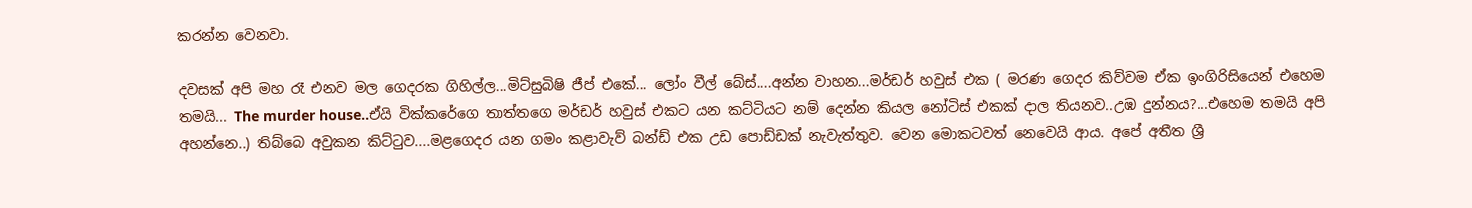කරන්න වෙනවා.

දවසක් අපි මහ රෑ එනව මල ගෙදරක ගිහිල්ල...මිට්සුබිෂි ජීප් එකේ... ලෝං වීල් බේස්....අන්න වාහන...මර්ඩර් හවුස් එක ( මරණ ගෙදර කිව්වම ඒක ඉංගිරිසියෙන් එහෙම තමයි... The murder house..ඒයි වික්කරේගෙ තාත්තගෙ මර්ඩර් හවුස් එකට යන කට්ටියට නම් දෙන්න කියල නෝටිස් එකක් දාල තියනව..උඹ දුන්නය?...එහෙම තමයි අපි අහන්නෙ..) තිබ්බෙ අවුකන කිට්ටුව....මළගෙදර යන ගමං කළාවැව් බන්ඩ් එක උඩ පොඩ්ඩක් නැවැත්තුව. වෙන මොකටවත් නෙවෙයි ආය. අපේ අතීත ශ්‍රී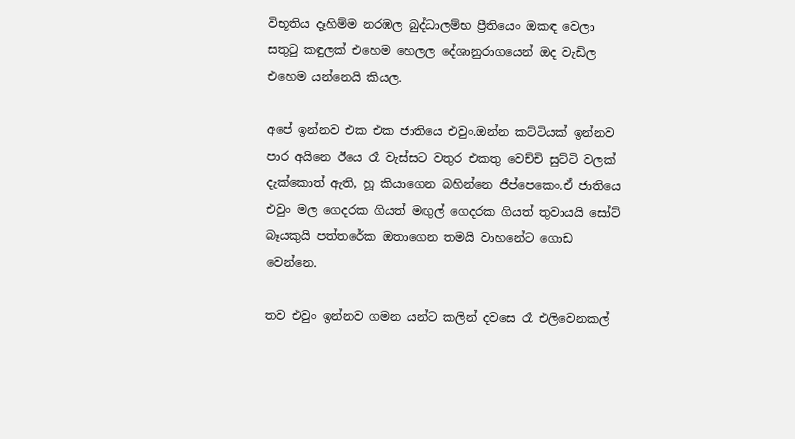විභූතිය දෑහිම්ම නරඹල බුද්ධාලම්භ ප්‍රීතියෙං ඔකඳ වෙලා සතුටු කඳුලක් එහෙම හෙලල දේශානුරාගයෙන් ඔද වැඩිල එහෙම යන්නෙයි කියල.

අපේ ඉන්නව එක එක ජාතියෙ එවුං.ඔන්න කට්ටියක් ඉන්නව පාර අයිනෙ ඊයෙ රෑ වැස්සට වතුර එකතු වෙච්චි සුට්ටි වලක් දැක්කොත් ඇති, හූ කියාගෙන බහින්නෙ ජීප්පෙකෙං.ඒ ජාතියෙ එවුං මල ගෙදරක ගියත් මඟුල් ගෙදරක ගියත් තුවායයි සෝට් බෑයකුයි පත්තරේක ඔතාගෙන තමයි වාහනේට ගොඩ වෙන්නෙ.

තව එවුං ඉන්නව ගමන යන්ට කලින් දවසෙ රෑ එලිවෙනකල්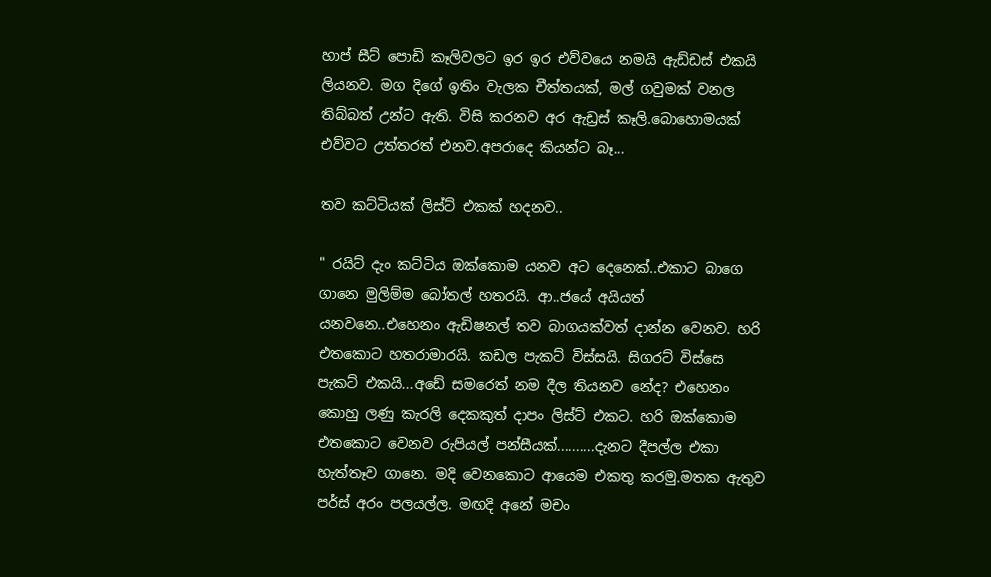හාප් සීට් පොඩි කෑලිවලට ඉර ඉර එව්වයෙ නමයි ඇඩ්ඩස් එකයි ලියනව. මග දිගේ ඉතිං වැලක චීත්තයක්, මල් ගවුමක් වනල තිබ්බත් උන්ට ඇති. විසි කරනව අර ඇඩ්‍රස් කෑලි.බොහොමයක් එව්වට උත්තරත් එනව.අපරාදෙ කියන්ට බෑ...

තව කට්ටියක් ලිස්ට් එකක් හදනව..

" රයිට් දැං කට්ටිය ඔක්කොම යනව අට දෙනෙක්..එකාට බාගෙ ගානෙ මුලිම්ම බෝතල් හතරයි. ආ..ජයේ අයියත් යනවනෙ..එහෙනං ඇඩිෂනල් තව බාගයක්වත් දාන්න වෙනව. හරි එතකොට හතරාමාරයි. කඩල පැකට් විස්සයි. සිගරට් විස්සෙ පැකට් එකයි...අඩේ සමරෙත් නම දීල තියනව නේද? එහෙනං කොහු ලණු කැරලි දෙකකුත් දාපං ලිස්ට් එකට. හරි ඔක්කොම එතකොට වෙනව රුපියල් පන්සීයක්..........දැනට දීපල්ල එකා හැත්තෑව ගානෙ. මදි වෙනකොට ආයෙම එකතු කරමු.මතක ඇතුව පර්ස් අරං පලයල්ල. මඟදි අනේ මචං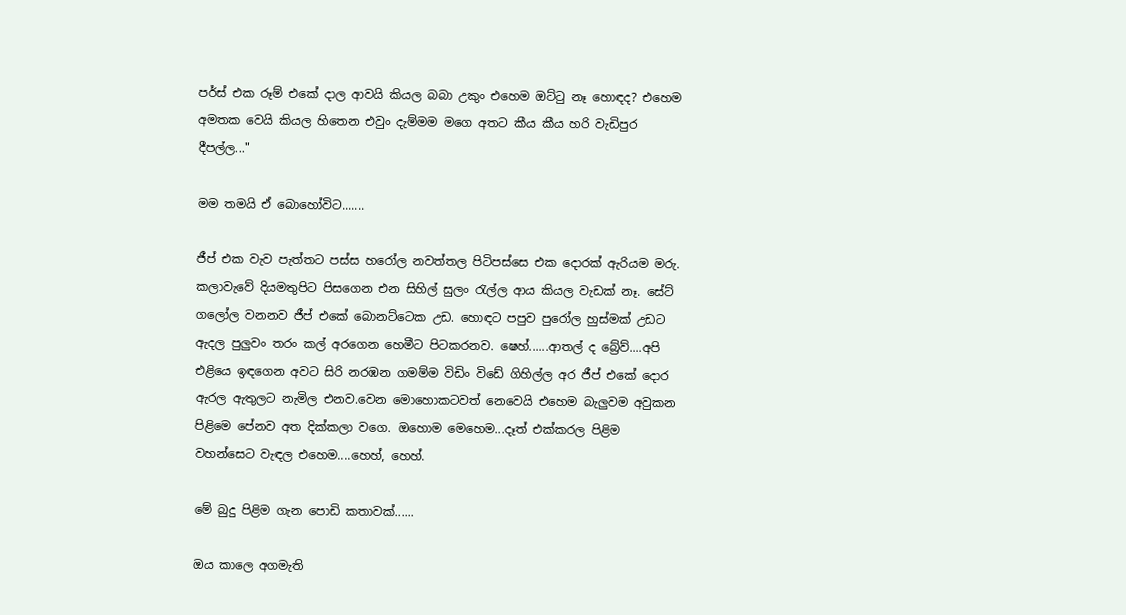පර්ස් එක රූම් එකේ දාල ආවයි කියල බබා උකුං එහෙම ඔට්ටු නෑ හොඳද? එහෙම අමතක වෙයි කියල හිතෙන එවුං දැම්මම මගෙ අතට කීය කීය හරි වැඩිපුර දීපල්ල..."

මම තමයි ඒ බොහෝවිට.......

ජීප් එක වැව පැත්තට පස්ස හරෝල නවත්තල පිටිපස්සෙ එක දොරක් ඇරියම මරු. කලාවැවේ දියමතුපිට පිසගෙන එන සිහිල් සුලං රැල්ල ආය කියල වැඩක් නෑ. සේට් ගලෝල වනනව ජීප් එකේ බොනට්ටෙක උඩ. හොඳට පපුව පුරෝල හුස්මක් උඩට ඇදල පුලුවං තරං කල් අරගෙන හෙමීට පිටකරනව. ෂෙහ්......ආතල් ද බ්‍රේව්....අපි එළියෙ ඉඳගෙන අවට සිරි නරඹන ගමම්ම විඩිං විඩේ ගිහිල්ල අර ජීප් එකේ දොර ඇරල ඇතුලට නැමිල එනව.වෙන මොහොකටවත් නෙවෙයි එහෙම බැලුවම අවුකන පිළිමෙ පේනව අත දික්කලා වගෙ. ඔහොම මෙහෙම...දෑත් එක්කරල පිළිම වහන්සෙට වැඳල එහෙම....හෙහ්, හෙහ්.

මේ බුදු පිළිම ගැන පොඩි කතාවක්......

ඔය කාලෙ අගමැති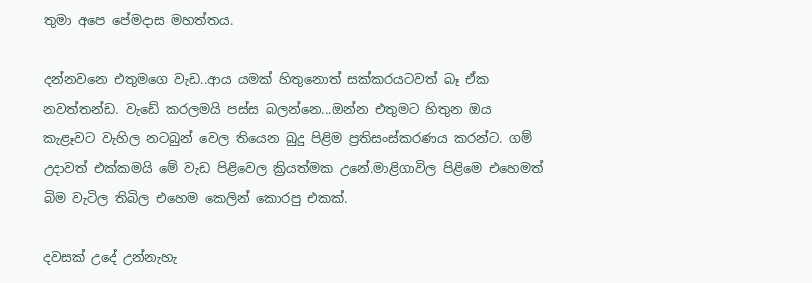තුමා අපෙ පේමදාස මහත්තය.

දන්නවනෙ එතුමගෙ වැඩ..ආය යමක් හිතුනොත් සක්කරයටවත් බෑ ඒක නවත්තන්ඩ. වැඩේ කරලමයි පස්ස බලන්නෙ...ඔන්න එතුමට හිතුන ඔය කැළෑවට වැහිල නටබුන් වෙල තියෙන බුදු පිළිම ප්‍රතිසංස්කරණය කරන්ට. ගම් උදාවත් එක්කමයි මේ වැඩ පිළිවෙල ක්‍රියත්මක උනේ.මාළිගාවිල පිළිමෙ එහෙමත් බිම වැටිල තිබිල එහෙම කෙලින් කොරපු එකක්.

දවසක් උදේ උන්නැහැ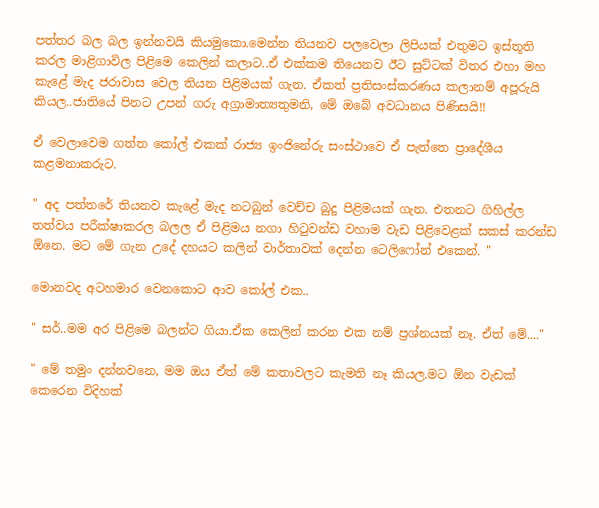පත්තර බල බල ඉන්නවයි කියමුකො.මෙන්න තියනව පලවෙලා ලිපියක් එතුමට ඉස්තූති කරල මාළිගාවිල පිළිමෙ කෙලින් කලාට..ඒ එක්කම තියෙනව ඊට සුට්ටක් විතර එහා මහ කැළේ මැද ජරාවාස වෙල තියන පිළිමයක් ගැන. ඒකත් ප්‍රතිසංස්කරණය කලානම් අපූරුයි කියල..ජාතියේ පිනට උපන් ගරු අග්‍රාමාත්‍යතුමනි, මේ ඔබේ අවධානය පිණිසයි!!

ඒ වෙලාවෙම ගත්ත කෝල් එකක් රාජ්‍ය ඉංජිනේරු සංස්ථාවෙ ඒ පැත්තෙ ප්‍රාදේශීය කළමනාකරුට.

" අද පත්තරේ තියනව කැළේ මැද නටබුන් වෙච්ච බුදු පිළිමයක් ගැන. එතනට ගිහිල්ල තත්වය පරීක්ෂාකරල බලල ඒ පිළිමය නගා හිටුවන්ඩ වහාම වැඩ පිළිවෙළක් සකස් කරන්ඩ ඕනෙ. මට මේ ගැන උදේ දහයට කලින් වාර්තාවක් දෙන්න ටෙලිෆෝන් එකෙන්. "

මොනවද අටහමාර වෙනකොට ආව කෝල් එක..

" සර්..මම අර පිළිමෙ බලන්ට ගියා.ඒක කෙලින් කරන එක නම් ප්‍රශ්නයක් නෑ. ඒත් මේ...."

" මේ තමුං දන්නවනෙ, මම ඔය ඒත් මේ කතාවලට කැමති නෑ කියල.මට ඕන වැඩක් කෙරෙන විදිහක්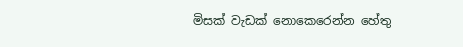මිසක් වැඩක් නොකෙරෙන්න හේතු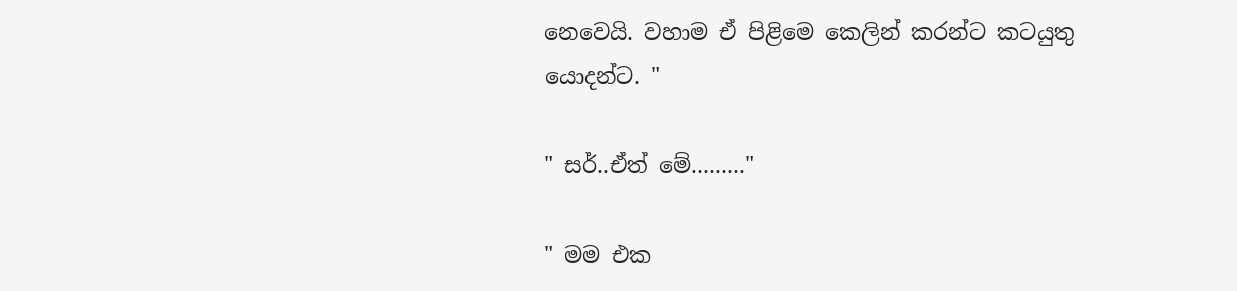නෙවෙයි. වහාම ඒ පිළිමෙ කෙලින් කරන්ට කටයුතු යොදන්ට. "

" සර්..ඒත් මේ........."

" මම එක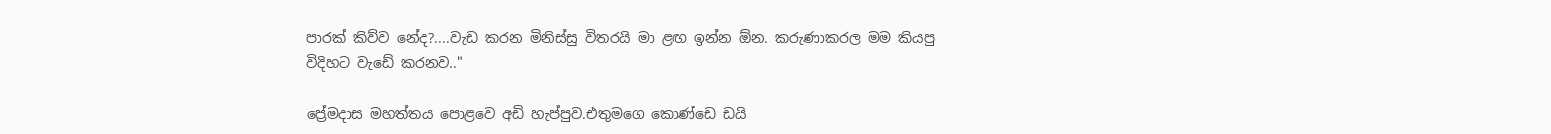පාරක් කිව්ව නේද?....වැඩ කරන මිනිස්සු විතරයි මා ළඟ ඉන්න ඕන. කරුණාකරල මම කියපු විදිහට වැඩේ කරනව.."

ප්‍රේමදාස මහත්තය පොළවෙ අඩි හැප්පුව.එතුමගෙ කොණ්ඩෙ ඩයි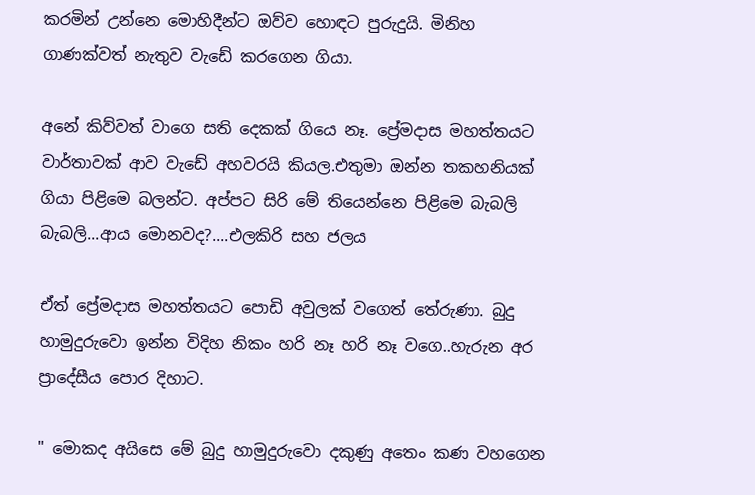කරමින් උන්නෙ මොහිදීන්ට ඔව්ව හොඳට පුරුදුයි. මිනිහ ගාණක්වත් නැතුව වැඩේ කරගෙන ගියා.

අනේ කිව්වත් වාගෙ සති දෙකක් ගියෙ නෑ. ප්‍රේමදාස මහත්තයට වාර්තාවක් ආව වැඩේ අහවරයි කියල.එතුමා ඔන්න තකහනියක් ගියා පිළිමෙ බලන්ට. අප්පට සිරි මේ තියෙන්නෙ පිළිමෙ බැබලි බැබලි...ආය මොනවද?....එලකිරි සහ ජලය

ඒත් ප්‍රේමදාස මහත්තයට පොඩි අවුලක් වගෙත් තේරුණා. බුදු හාමුදුරුවො ඉන්න විදිහ නිකං හරි නෑ හරි නෑ වගෙ..හැරුන අර ප්‍රාදේසීය පොර දිහාට.

" මොකද අයිසෙ මේ බුදු හාමුදුරුවො දකුණු අතෙං කණ වහගෙන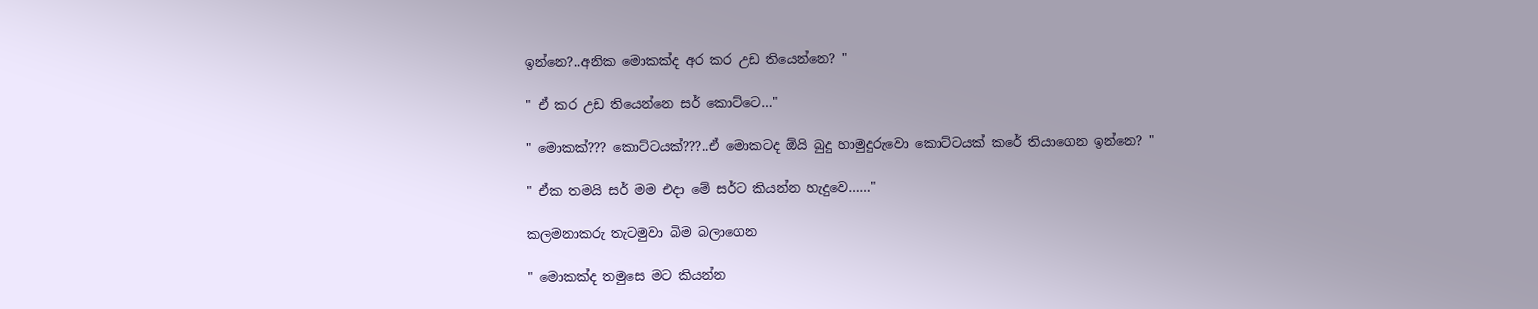ඉන්නෙ?..අනික මොකක්ද අර කර උඩ තියෙන්නෙ? "

" ඒ කර උඩ තියෙන්නෙ සර් කොට්ටෙ…"

" මොකක්??? කොට්ටයක්???..ඒ මොකටද ඕයි බුදු හාමුදුරුවො කොට්ටයක් කරේ තියාගෙන ඉන්නෙ? "

" ඒක තමයි සර් මම එදා මේ සර්ට කියන්න හැදුවෙ……"

කලමනාකරු තැටමුවා බිම බලාගෙන

" මොකක්ද තමුසෙ මට කියන්න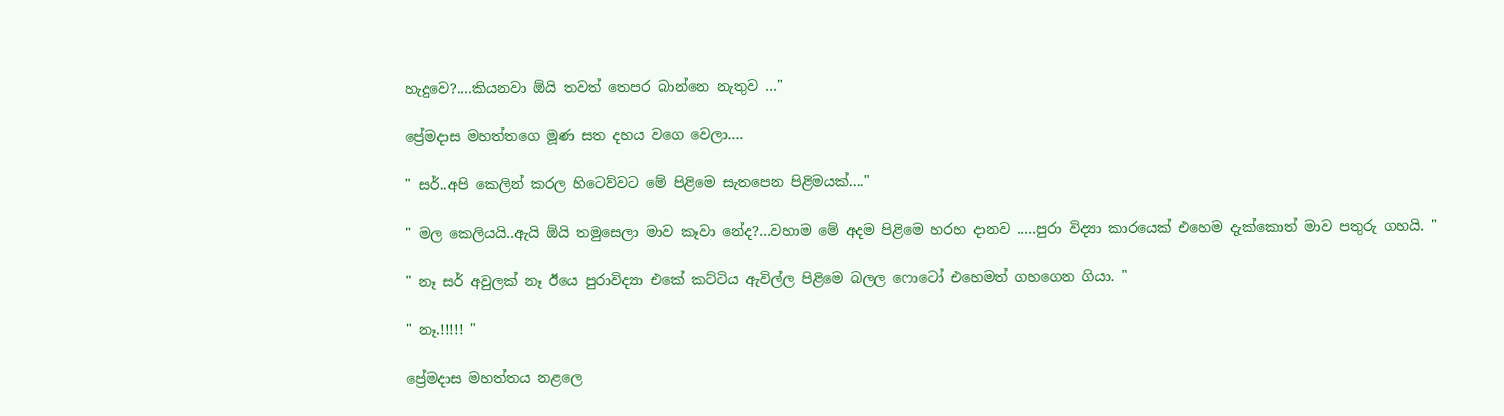හැදුවෙ?....කියනවා ඕයි තවත් තෙපර බාන්නෙ නැතුව …"

ප්‍රේමදාස මහත්තගෙ මූණ සත දහය වගෙ වෙලා….

" සර්..අපි කෙලින් කරල හිටෙව්වට මේ පිළිමෙ සැතපෙන පිළිමයක්...."

" මල කෙලියයි..ඇයි ඕයි තමුසෙලා මාව කෑවා නේද?...වහාම මේ අදම පිළිමෙ හරහ දානව .....පුරා විද්‍යා කාරයෙක් එහෙම දැක්කොත් මාව පතුරු ගහයි. "

" නෑ සර් අවුලක් නෑ ඊයෙ පුරාවිද්‍යා එකේ කට්ටිය ඇවිල්ල පිළිමෙ බලල ෆොටෝ එහෙමත් ගහගෙන ගියා. "

" නෑ.!!!!! "

ප්‍රේමදාස මහත්තය නළලෙ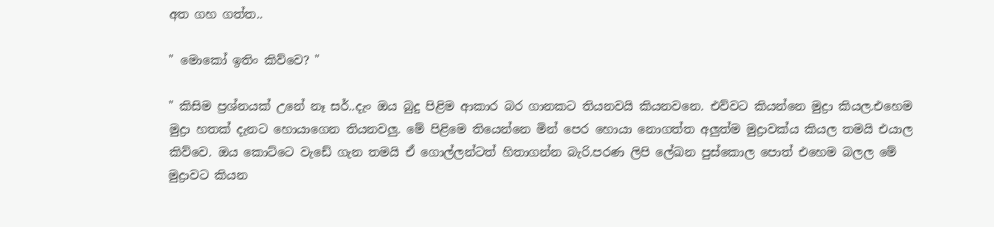අත ගහ ගත්ත..

" මොකෝ ඉතිං කිව්වෙ? "

" කිසිම ප්‍රශ්නයක් උනේ නෑ සර්..දැං ඔය බුදු පිළිම ආකාර බර ගානකට තියනවයි කියනවනෙ. එව්වට කියන්නෙ මුද්‍රා කියල.එහෙම මුද්‍රා හතක් දැනට හොයාගෙන තියනවලු. මේ පිළිමෙ තියෙන්නෙ මින් පෙර හොයා නොගත්ත අලුත්ම මුද්‍රාවක්ය කියල තමයි එයාල කිව්වෙ. ඔය කොට්ටෙ වැඩේ ගැන තමයි ඒ ගොල්ලන්ටත් හිතාගන්න බැරි.පරණ ලිපි ලේඛන පුස්කොල පොත් එහෙම බලල මේ මුද්‍රාවට කියන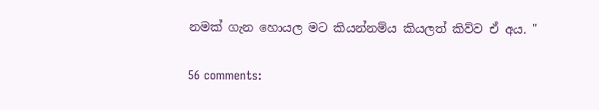නමක් ගැන හොයල මට කියන්නම්ය කියලත් කිව්ව ඒ අය. "

56 comments: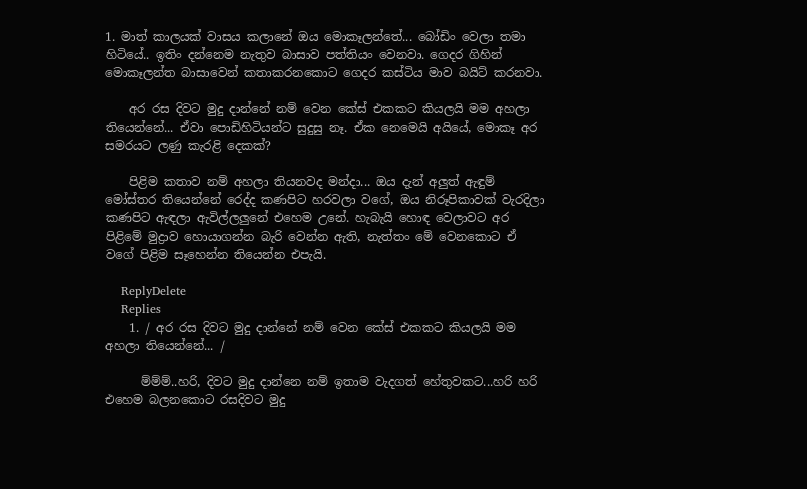1. මාත් කාලයක් වාසය කලානේ ඔය මොකෑලන්තේ... බෝඩිං වෙලා තමා හිටියේ.. ඉතිං දන්නෙම නැතුව බාසාව පත්තියං වෙනවා. ගෙදර ගිහින් මොකෑලන්ත බාසාවෙන් කතාකරනකොට ගෙදර කස්ටිය මාව බයිට් කරනවා.

    අර රස දිවට මුදු දාන්නේ නම් වෙන කේස් එකකට කියලයි මම අහලා තියෙන්නේ... ඒවා පොඩිහිටියන්ට සුදුසු නෑ. ඒක නෙමෙයි අයියේ, මොකෑ අර සමරයට ලණු කැරළි දෙකක්?

    පිළිම කතාව නම් අහලා තියනවද මන්දා... ඔය දැන් අලුත් ඇඳුම් මෝස්තර තියෙන්නේ රෙද්ද කණපිට හරවලා වගේ, ඔය නිරූපිකාවක් වැරදිලා කණපිට ඇඳලා ඇවිල්ලලුනේ එහෙම උනේ. හැබැ‍යි හොඳ වෙලාවට අර පිළිමේ මුද්‍රාව හොයාගන්න බැරි වෙන්න ඇති, නැත්තං මේ වෙනකොට ඒ වගේ පිළිම සෑහෙන්න තියෙන්න එපැයි.

    ReplyDelete
    Replies
    1. / අර රස දිවට මුදු දාන්නේ නම් වෙන කේස් එකකට කියලයි මම අහලා තියෙන්නේ... /

      ම්ම්ම්..හරි, දිවට මුදු දාන්නෙ නම් ඉතාම වැදගත් හේතුවකට...හරි හරි එහෙම බලනකොට රසදිවට මුදු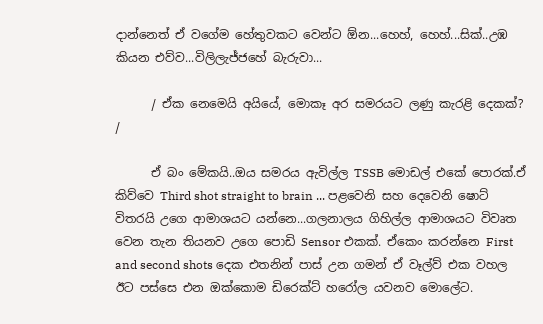දාන්නෙත් ඒ වගේම හේතුවකට වෙන්ට ඕන...හෙහ්, හෙහ්...සික්..උඹ කියන එව්ව...විලිලැජ්ජහේ බැරුවා...

      / ඒක නෙමෙයි අයියේ, මොකෑ අර සමරයට ලණු කැරළි දෙකක්? /

      ඒ බං මේකයි..ඔය සමරය ඇවිල්ල TSSB මොඩල් එකේ පොරක්.ඒ කිව්වෙ Third shot straight to brain ... පළවෙනි සහ දෙවෙනි ෂොට් විතරයි උගෙ ආමාශයට යන්නෙ...ගලනාලය ගිහිල්ල ආමාශයට විවෘත වෙන තැන තියනව උගෙ පොඩි Sensor එකක්. ඒකෙං කරන්නෙ First and second shots දෙක එතනින් පාස් උන ගමන් ඒ වෑල්ව් එක වහල ඊට පස්සෙ එන ඔක්කොම ඩිරෙක්ට් හරෝල යවනව මොලේට.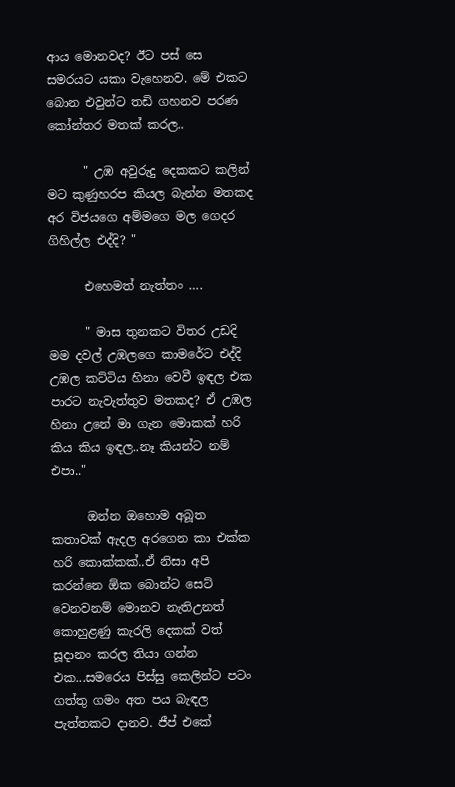ආය මොනවද? ඊට පස් සෙ සමරයට යකා වැහෙනව. මේ එකට බොන එවුන්ට තඩි ගහනව පරණ කෝන්තර මතක් කරල..

      " උඹ අවුරුදු දෙකකට කලින් මට කුණුහරප කියල බැන්න මතකද අර විජයගෙ අම්මගෙ මල ගෙදර ගිහිල්ල එද්දි? "

      එහෙමත් නැත්තං ….

      " මාස තුනකට විතර උඩදි මම දවල් උඹලගෙ කාමරේට එද්දි උඹල කට්ටිය හිනා වෙවී ඉඳල එක පාරට නැවැත්තුව මතකද? ඒ උඹල හිනා උනේ මා ගැන මොකක් හරි කිය කිය ඉඳල..නෑ කියන්ට නම් එපා.."

      ඔන්න ඔහොම අබූත කතාවක් ඇදල අරගෙන කා එක්ක හරි කොක්කක්..ඒ නිසා අපි කරන්නෙ ඕක බොන්ට සෙට් වෙනවනම් මොනව නැතිඋනත් කොහුළණු කැරලි දෙකක් වත් සූදානං කරල තියා ගන්න එක...සමරෙය පිස්සු කෙලින්ට පටං ගත්තු ගමං අත පය බැඳල පැත්තකට දානව. ජීප් එකේ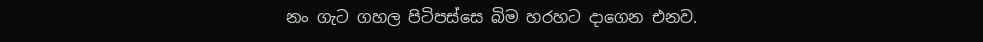නං ගැට ගහල පිටිපස්සෙ බිම හරහට දාගෙන එනව.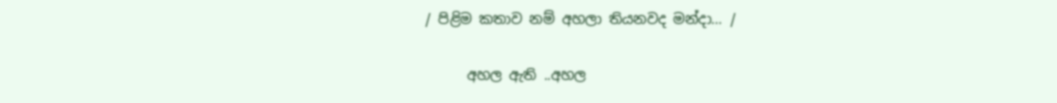/ පිළිම කතාව නම් අහලා තියනවද මන්දා… /

      අහල ඇති ..අහල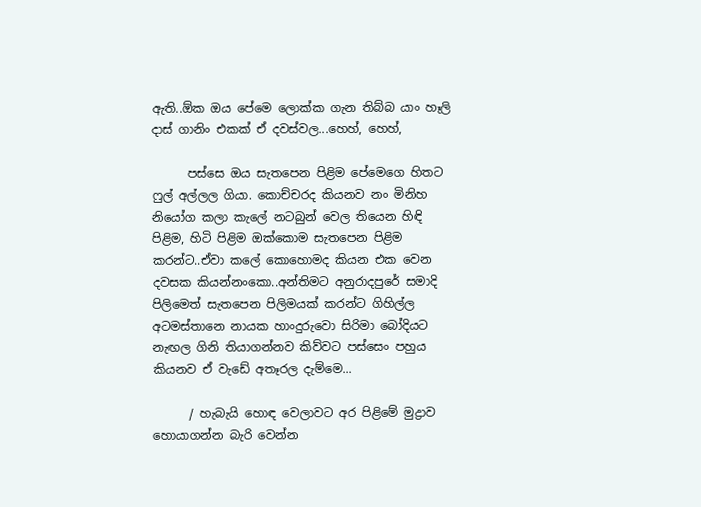ඇති..ඕක ඔය පේමෙ ලොක්ක ගැන තිබ්බ යාං හෑලි දාස් ගානිං එකක් ඒ දවස්වල...හෙහ්, හෙහ්,

      පස්සෙ ඔය සැතපෙන පිළිම පේමෙගෙ හිතට ෆුල් අල්ලල ගියා. කොච්චරද කියනව නං මිනිහ නියෝග කලා කැලේ නටබුන් වෙල තියෙන හිඳි පිළිම, හිටි පිළිම ඔක්කොම සැතපෙන පිළිම කරන්ට..ඒවා කලේ කොහොමද කියන එක වෙන දවසක කියන්නංකො..අන්තිමට අනුරාදපුරේ සමාදි පිලිමෙත් සැතපෙන පිලිමයක් කරන්ට ගිහිල්ල අටමස්තානෙ නායක හාංදුරුවො සිරිමා බෝදියට නැඟල ගිනි තියාගන්නව කිව්වට පස්සෙං පහුය කියනව ඒ වැඩේ අතෑරල දැම්මෙ...

      / හැබැ‍යි හොඳ වෙලාවට අර පිළිමේ මුද්‍රාව හොයාගන්න බැරි වෙන්න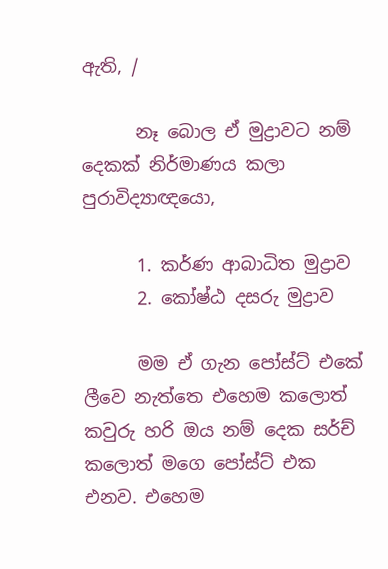ඇති, /

      නෑ බොල ඒ මුද්‍රාවට නම් දෙකක් නිර්මාණය කලා පුරාවිද්‍යාඥයො,

      1. කර්ණ ආබාධිත මුද්‍රාව
      2. කෝෂ්ඨ දසරු මුද්‍රාව

      මම ඒ ගැන පෝස්ට් එකේ ලීවෙ නැත්තෙ එහෙම කලොත් කවුරු හරි ඔය නම් දෙක සර්ච් කලොත් මගෙ පෝස්ට් එක එනව. එහෙම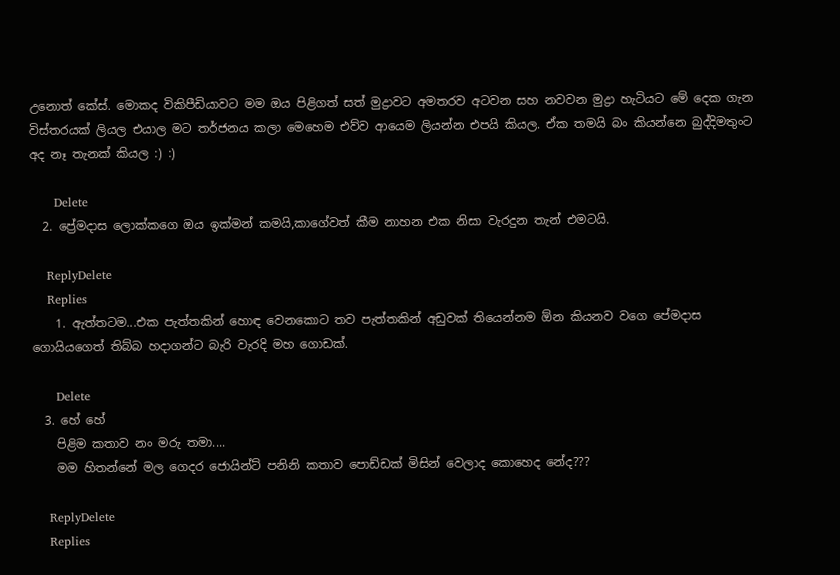උනොත් කේස්. මොකද විකිපීඩියාවට මම ඔය පිළිගත් සත් මුද්‍රාවට අමතරව අටවන සහ නවවන මුද්‍රා හැටියට මේ දෙක ගැන විස්තරයක් ලියල එයාල මට තර්ජනය කලා මෙහෙම එව්ව ආයෙම ලියන්න එපයි කියල. ඒක තමයි බං කියන්නෙ බුද්දිමතුංට අද නෑ තැනක් කියල :) :)

      Delete
  2. ප්‍රේමදාස ලොක්කගෙ ඔය ඉක්මන් කමයි,කාගේවත් කීම නාහන එක නිසා වැරදුන තැන් එමටයි.

    ReplyDelete
    Replies
    1. ඇත්තටම...එක පැත්තකින් හොඳ වෙනකොට තව පැත්තකින් අඩුවක් තියෙන්නම ඕන කියනව වගෙ පේමදාස ගොයියගෙත් තිබ්බ හදාගන්ට බැරි වැරදි මහ ගොඩක්.

      Delete
  3. හේ හේ
    පිළිම කතාව නං මරු තමා....
    මම හිතන්නේ මල ගෙදර ජොයින්ට් පනිනි කතාව පොඩ්ඩක් මිසින් වෙලාද කොහෙද නේද???

    ReplyDelete
    Replies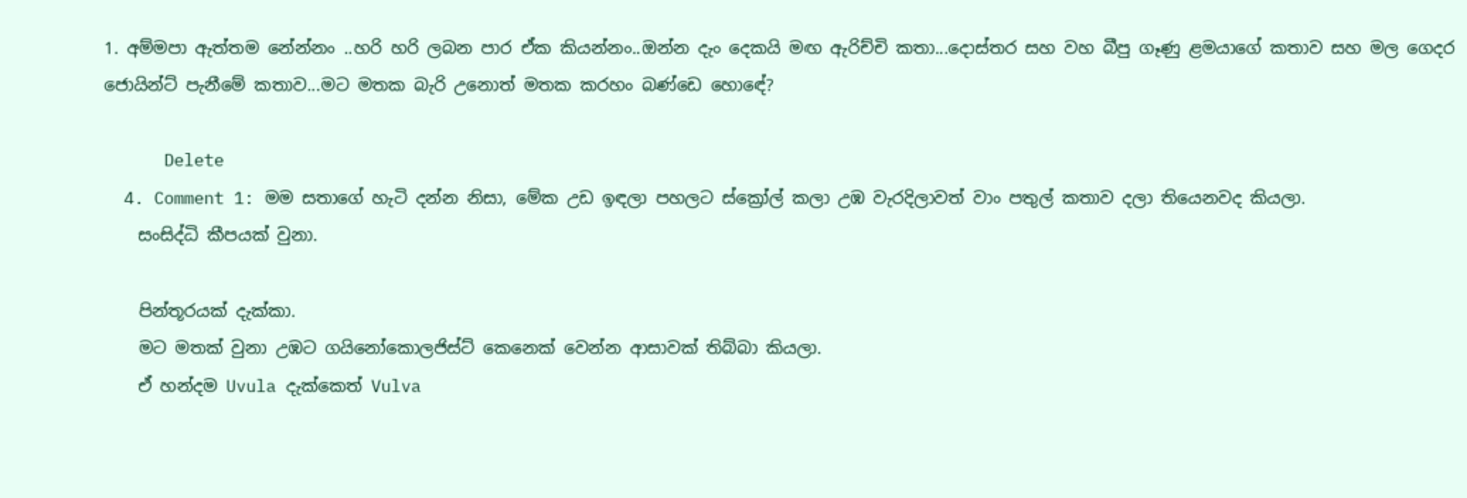1. අම්මපා ඇත්තම නේන්නං ..හරි හරි ලබන පාර ඒක කියන්නං..ඔන්න දැං දෙකයි මඟ ඇරිච්චි කතා...දොස්තර සහ වහ බීපු ගෑණු ළමයාගේ කතාව සහ මල ගෙදර ජොයින්ට් පැනීමේ කතාව...මට මතක බැරි උනොත් මතක කරහං බණ්ඩෙ හොඳේ?

      Delete
  4. Comment 1: මම සතාගේ හැටි දන්න නිසා, මේක උඩ ඉඳලා පහලට ස්ක්‍රෝල් කලා උඹ වැරදිලාවත් වාං පතුල් කතාව දලා තියෙනවද කියලා.
    සංසිද්ධි කීපයක් වුනා.

    පින්තූරයක් දැක්කා.
    මට මතක් වුනා උඹට ගයිනෝකොලජිස්ට් කෙනෙක් වෙන්න ආසාවක් තිබ්බා කියලා.
    ඒ හන්දම Uvula දැක්කෙත් Vulva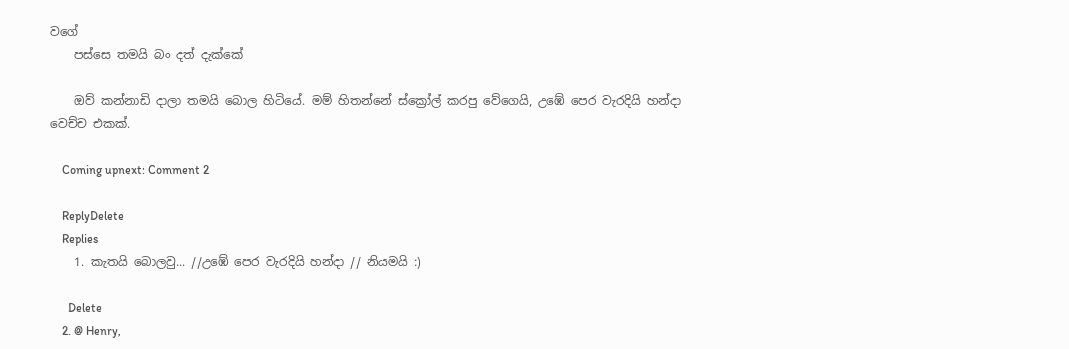වගේ
    පස්සෙ තමයි බං දත් දැක්කේ

    ඔව් කන්නාඩි දාලා තමයි බොල හිටියේ. මම් හිතන්නේ ස්ක්‍රෝල් කරපු වේගෙයි, උඹේ පෙර වැරදියි හන්දා වෙච්ච එකක්.

    Coming upnext: Comment 2

    ReplyDelete
    Replies
    1. කැතයි බොලවු... //උඹේ පෙර වැරදියි හන්දා // නියමයි :)

      Delete
    2. @ Henry,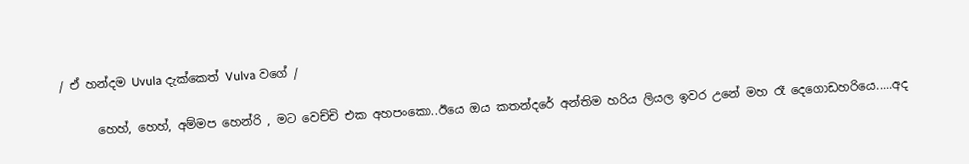/ ඒ හන්දම Uvula දැක්කෙත් Vulva වගේ /

      හෙහ්, හෙහ්, අම්මප හෙන්රි , මට වෙච්චි එක අහපංකො..ඊයෙ ඔය කතන්දරේ අන්තිම හරිය ලියල ඉවර උනේ මහ රෑ දෙගොඩහරියෙ.....අද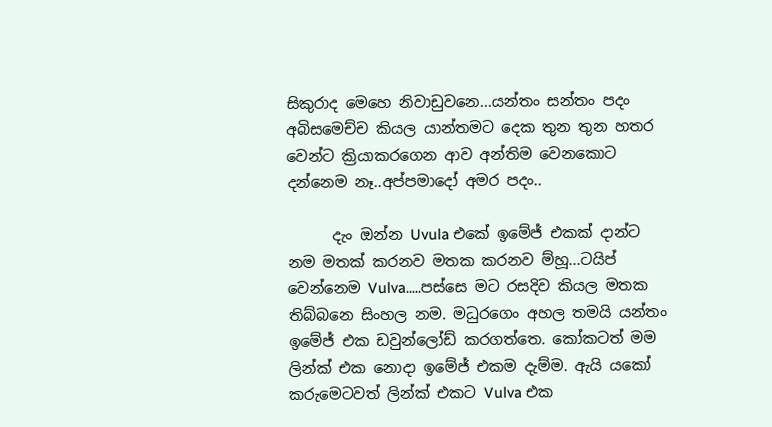සිකුරාද මෙහෙ නිවාඩුවනෙ...යන්තං සන්තං පදං අබිසමෙච්ච කියල යාන්තමට දෙක තුන තුන හතර වෙන්ට ක්‍රියාකරගෙන ආව අන්තිම වෙනකොට දන්නෙම නෑ..අප්පමාදෝ අමර පදං..

      දැං ඔන්න Uvula එකේ ඉමේජ් එකක් දාන්ට නම මතක් කරනව මතක කරනව ම්හූ...ටයිප් වෙන්නෙම Vulva.....පස්සෙ මට රසදිව කියල මතක තිබ්බනෙ සිංහල නම. මධුරගෙං අහල තමයි යන්තං ඉමේජ් එක ඩවුන්ලෝඩ් කරගත්තෙ. කෝකටත් මම ලින්ක් එක නොදා ඉමේජ් එකම දැම්ම. ඇයි යකෝ කරුමෙටවත් ලින්ක් එකට Vulva එක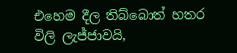එහෙම දීල තිබ්බොත් හතර විලි ලැජ්ජාවයි,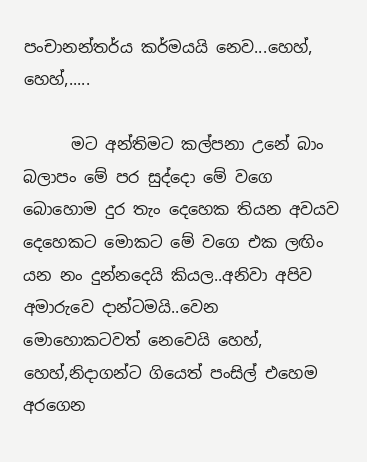පංචානන්තර්ය කර්මයයි නෙව...හෙහ්, හෙහ්,.....

      මට අන්තිමට කල්පනා උනේ බාං බලාපං මේ පර සුද්දො මේ වගෙ බොහොම දුර තැං දෙහෙක තියන අවයව දෙහෙකට මොකට මේ වගෙ එක ලඟිං යන නං දුන්නදෙයි කියල..අනිවා අපිව අමාරුවෙ දාන්ටමයි..වෙන මොහොකටවත් නෙවෙයි හෙහ්, හෙහ්,නිදාගන්ට ගියෙත් පංසිල් එහෙම අරගෙන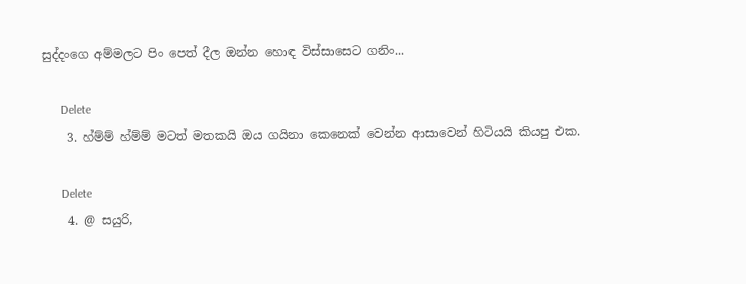සුද්දංගෙ අම්මලට පිං පෙත් දීල ඔන්න හොඳ විස්සාසෙට ගනිං...

      Delete
    3. හ්ම්ම් හ්ම්ම් මටත් මතකයි ඔය ගයිනා කෙනෙක් වෙන්න ආසාවෙන් හිටියයි කියපු එක.

      Delete
    4. @ සයුරි,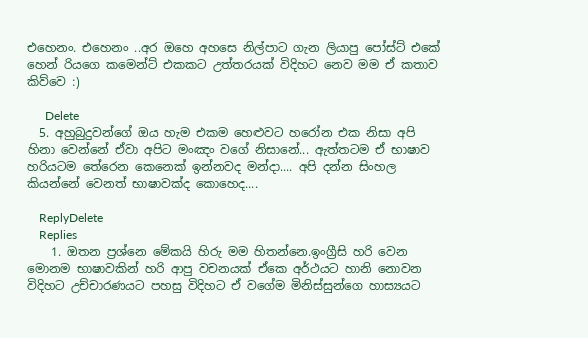එහෙනං. එහෙනං ..අර ඔහෙ අහසෙ නිල්පාට ගැන ලියාපු පෝස්ට් එකේ හෙන් රියගෙ කමෙන්ට් එකකට උත්තරයක් විදිහට නෙව මම ඒ කතාව කිව්වෙ :)

      Delete
  5. අහුබුදුවන්ගේ ඔය හැම එකම හෙළුවට හරෝන එක නිසා අපි හිනා වෙන්නේ ඒවා අපිට මංඤං වගේ නිසානේ... ඇත්තටම ඒ භාෂාව හරියටම තේරෙන කෙනෙක් ඉන්නවද මන්දා.... අපි දන්න සිංහල කියන්නේ වෙනත් භාෂාවක්ද කොහෙද....

    ReplyDelete
    Replies
    1. ඔතන ප්‍රශ්නෙ මේකයි හිරු මම හිතන්නෙ.ඉංග්‍රීසි හරි වෙන මොනම භාෂාවකින් හරි ආපු වචනයක් ඒකෙ අර්ථයට හානි නොවන විදිහට උච්චාරණයට පහසු විදිහට ඒ වගේම මිනිස්සුන්ගෙ හාස්‍යයට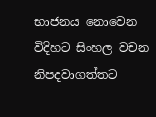භාජනය නොවෙන විදිහට සිංහල වචන නිපදවාගත්තට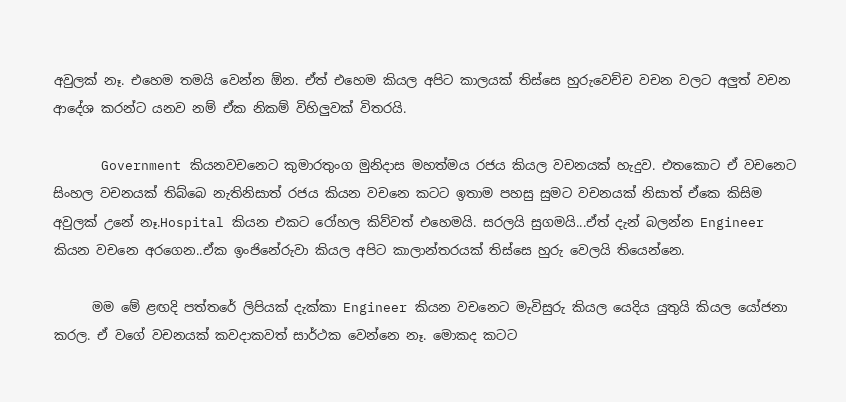අවුලක් නෑ. එහෙම තමයි වෙන්න ඕන. ඒත් එහෙම කියල අපිට කාලයක් තිස්සෙ හුරුවෙච්ච වචන වලට අලුත් වචන ආදේශ කරන්ට යනව නම් ඒක නිකම් විහිලුවක් විතරයි.

      Government කියනවචනෙට කුමාරතුංග මුනිදාස මහත්මය රජය කියල වචනයක් හැදුව. එතකොට ඒ වචනෙට සිංහල වචනයක් තිබ්බෙ නැතිනිසාත් රජය කියන වචනෙ කටට ඉතාම පහසු සුමට වචනයක් නිසාත් ඒකෙ කිසිම අවුලක් උනේ නෑ.Hospital කියන එකට රෝහල කිව්වත් එහෙමයි. සරලයි සුගමයි...ඒත් දැන් බලන්න Engineer කියන වචනෙ අරගෙන..ඒක ඉංජිනේරුවා කියල අපිට කාලාන්තරයක් තිස්සෙ හුරු වෙලයි තියෙන්නෙ.

      මම මේ ළඟදි පත්තරේ ලිපියක් දැක්කා Engineer කියන වචනෙට මැවිසුරු කියල යෙදිය යුතුයි කියල යෝජනා කරල. ඒ වගේ වචනයක් කවදාකවත් සාර්ථක වෙන්නෙ නෑ. මොකද කටට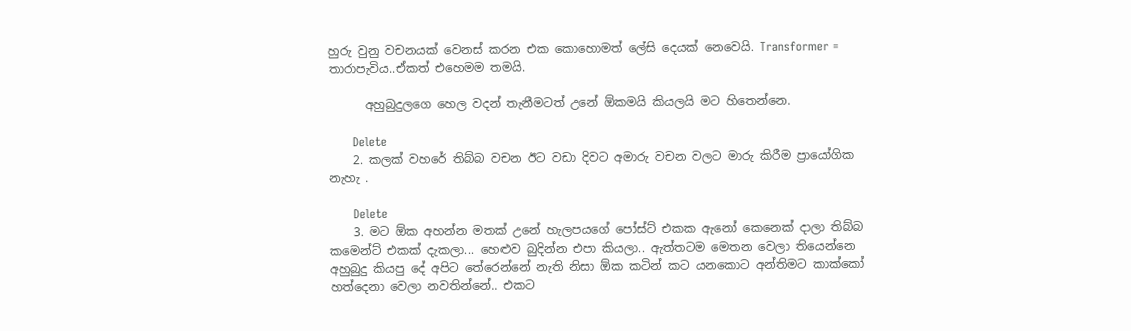හුරු වුනු වචනයක් වෙනස් කරන එක කොහොමත් ලේසි දෙයක් නෙවෙයි. Transformer = තාරාපැවිය..ඒකත් එහෙමම තමයි.

      අහුබුදුලගෙ හෙල වදන් තැනීමටත් උනේ ඕකමයි කියලයි මට හිතෙන්නෙ.

      Delete
    2. කලක් වහරේ තිබ්බ වචන ඊට වඩා දිවට අමාරු වචන වලට මාරු කිරීම ප්‍රායෝගික නැහැ .

      Delete
    3. මට ඕක අහන්න මතක් උනේ හැලපයගේ පෝස්ට් එකක ඇනෝ කෙනෙක් දාලා තිබ්බ කමෙන්ට් එකක් දැකලා... හෙළුව බුදින්න එපා කියලා.. ඇත්තටම මෙතන වෙලා තියෙන්නෙ අහුබුදු කියපු දේ අපිට තේරෙන්නේ නැති නිසා ඕක කටින් කට යනකොට අන්තිමට කාක්කෝ හත්දෙනා වෙලා නවතින්නේ.. එකට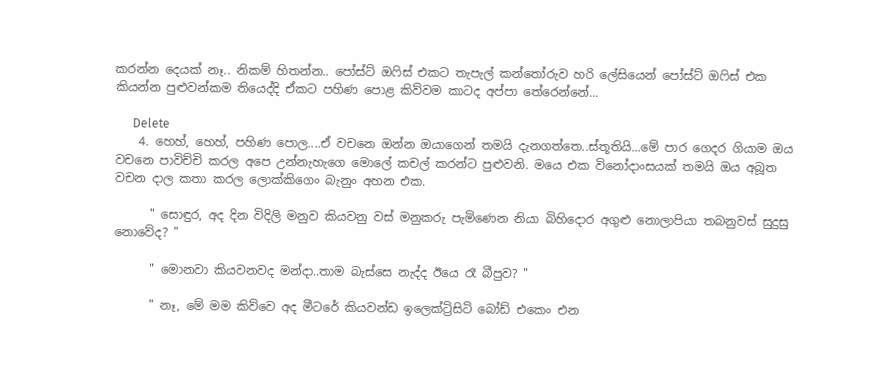කරන්න දෙයක් නෑ.. නිකම් හිතන්න.. පෝස්ට් ඔෆිස් එකට තැපැල් කන්තෝරුව හරි ලේසියෙන් පෝස්ට් ඔෆිස් එක කියන්න පුළුවන්කම තියෙද්දි ඒකට පහිණ පොළ කිව්වම කාටද අප්පා තේරෙන්නේ...

      Delete
    4. හෙහ්, හෙහ්, පහිණ පොල....ඒ වචනෙ ඔන්න ඔයාගෙන් තමයි දැනගත්තෙ..ස්තූතියි...මේ පාර ගෙදර ගියාම ඔය වචනෙ පාවිච්චි කරල අපෙ උන්නැහැගෙ මොලේ කචල් කරන්ට පුළුවනි. මයෙ එක විනෝදාංසයක් තමයි ඔය අබූත වචන දාල කතා කරල ලොක්කිගෙං බැනුං අහන එක.

      " සොඳුර, අද දින විදිලි මනුව කියවනු වස් මනුකරු පැමිණෙන නියා බිහිදොර අගුළු නොලාපියා තබනුවස් සුදුසු නොවේද? "

      " මොනවා කියවනවද මන්දා..තාම බැස්සෙ නැද්ද ඊයෙ රෑ බීපුව? "

      " නෑ, මේ මම කිව්වෙ අද මීටරේ කියවන්ඩ ඉලෙක්ට්‍රිසිටි බෝඩ් එකෙං එන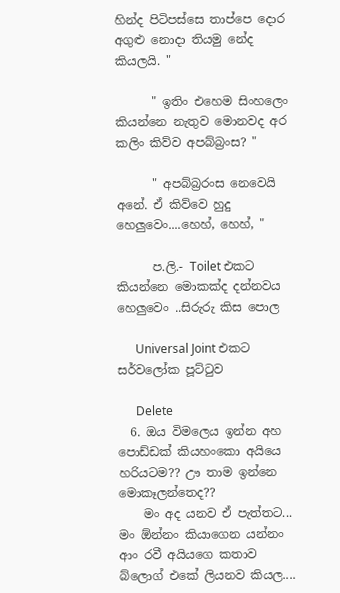හින්ද පිටිපස්සෙ තාප්පෙ දොර අගුළු නොදා තියමු නේද කියලයි. "

      " ඉතිං එහෙම සිංහලෙං කියන්නෙ නැතුව මොනවද අර කලිං කිව්ව අපබ්බ්‍රංස? "

      " අපබ්බ්‍රරංස නෙවෙයි අනේ. ඒ කිව්වෙ හුදු හෙලුවෙං....හෙහ්, හෙහ්, "

      ප.ලි.- Toilet එකට කියන්නෙ මොකක්ද දන්නවය හෙලුවෙං ..සිරුරු කිස පොල

      Universal Joint එකට සර්වලෝක පූට්ටුව

      Delete
  6. ඔය විමලෙය ඉන්න අහ පොඩ්ඩක් කියහංකො අයියෙ හරියටම?? ඌ තාම ඉන්නෙ මොකෑලන්තෙද??
    මං අද යනව ඒ පැත්තට... මං ඕන්නං කියාගෙන යන්නං ආං රවී අයියගෙ කතාව බ්ලොග් එකේ ලියනව කියල....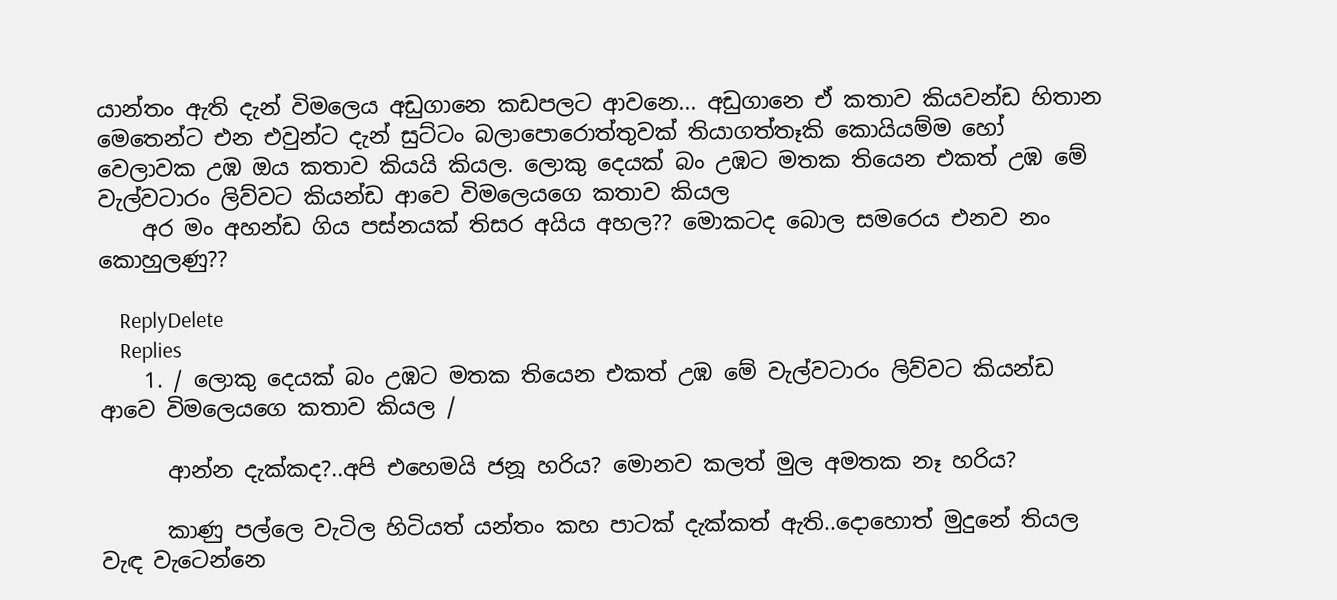යාන්තං ඇති දැන් විමලෙය අඩුගානෙ කඩපලට ආවනෙ... අඩුගානෙ ඒ කතාව කියවන්ඩ හිතාන මෙතෙන්ට එන එවුන්ට දැන් සුට්ටං බලාපොරොත්තුවක් තියාගත්තෑකි කොයියම්ම හෝ වෙලාවක උඹ ඔය කතාව කියයි කියල. ලොකු දෙයක් බං උඹට මතක තියෙන එකත් උඹ මේ වැල්වටාරං ලිව්වට කියන්ඩ ආවෙ විමලෙයගෙ කතාව කියල
    අර මං අහන්ඩ ගිය පස්නයක් තිසර අයිය අහල?? මොකටද බොල සමරෙය එනව නං කොහුලණු??

    ReplyDelete
    Replies
    1. / ලොකු දෙයක් බං උඹට මතක තියෙන එකත් උඹ මේ වැල්වටාරං ලිව්වට කියන්ඩ ආවෙ විමලෙයගෙ කතාව කියල /

      ආන්න දැක්කද?..අපි එහෙමයි ජනූ හරිය? මොනව කලත් මුල අමතක නෑ හරිය?

      කාණු පල්ලෙ වැටිල හිටියත් යන්තං කහ පාටක් දැක්කත් ඇති..දොහොත් මුදුනේ තියල වැඳ වැටෙන්නෙ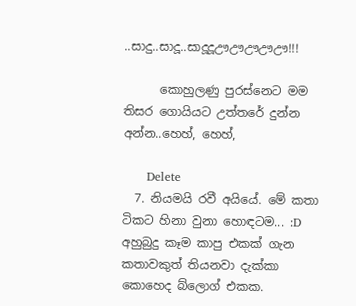..සාදු..සාදූ..සාදූදූඌඌඌඌඌ!!!

      කොහුලණු පුරස්නෙට මම තිසර ගොයියට උත්තරේ දුන්න අන්න..හෙහ්, හෙහ්,

      Delete
  7. නියමයි රවී අයියේ. මේ කතා ටිකට හිනා වුනා හොඳටම... :D අහුබුදු කෑම කාපු එකක් ගැන කතාවකුත් තියනවා දැක්කා කොහෙද බ්ලොග් එකක.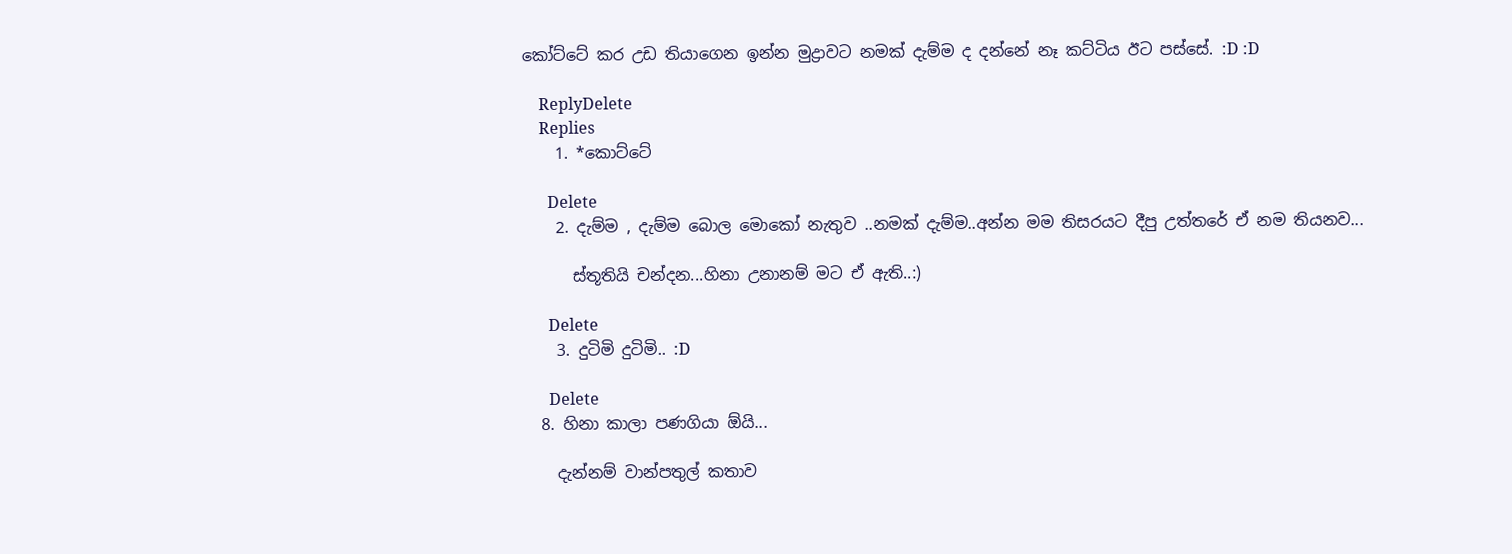කෝට්ටේ කර උඩ තියාගෙන ඉන්න මුද්‍රාවට නමක් දැම්ම ද දන්නේ නෑ කට්ටිය ඊට පස්සේ. :D :D

    ReplyDelete
    Replies
    1. *කොට්ටේ

      Delete
    2. දැම්ම , දැම්ම බොල මොකෝ නැතුව ..නමක් දැම්ම..අන්න මම තිසරයට දීපු උත්තරේ ඒ නම තියනව...

      ස්තූතියි චන්දන...හිනා උනානම් මට ඒ ඇති..:)

      Delete
    3. දුටිමි දුටිමි.. :D

      Delete
  8. හිනා කාලා පණගියා ඕයි...

    දැන්නම් වාන්පතුල් කතාව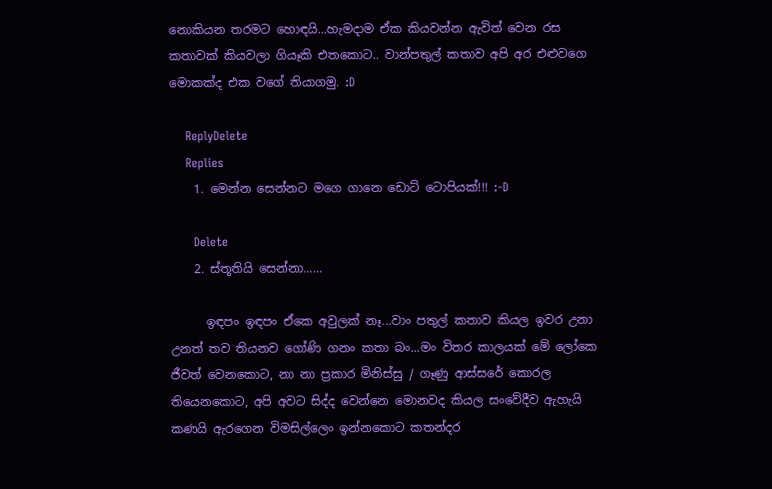නොකියන තරමට හොඳයි...හැමදාම ඒක කියවන්න ඇවිත් වෙන රස කතාවක් කියවලා ගියෑකි එතකොට.. වාන්පතුල් කතාව අපි අර එළුවගෙ මොකක්ද එක වගේ තියාගමු. :D

    ReplyDelete
    Replies
    1. මෙන්න සෙන්නට මගෙ ගානෙ ඩොට් ටොපියක්!!! :-D

      Delete
    2. ස්තූතියි සෙන්නා......

      ඉඳපං ඉඳපං ඒකෙ අවුලක් නෑ...වාං පතුල් කතාව කියල ඉවර උනා උනත් තව තියනව ගෝණි ගනං කතා බං...මං විතර කාලයක් මේ ලෝකෙ ජීවත් වෙනකොට, නා නා ප්‍රකාර මිනිස්සු / ගෑණු ආස්සරේ කොරල තියෙනකොට, අපි අවට සිද්ද වෙන්නෙ මොනවද කියල සංවේදීව ඇහැයි කණයි ඇරගෙන විමසිල්ලෙං ඉන්නකොට කතන්දර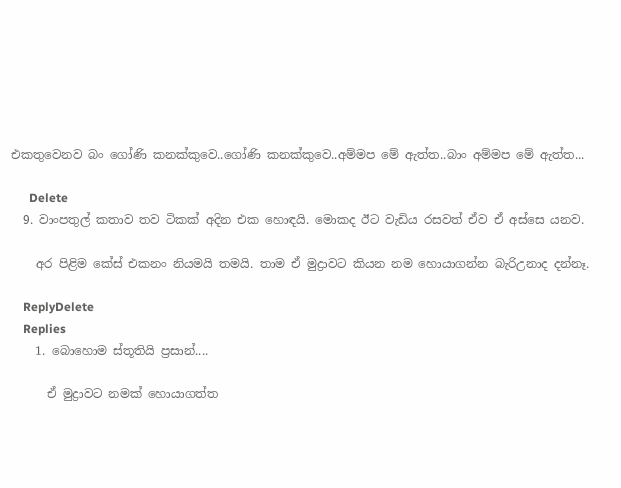එකතුවෙනව බං ගෝණි කනක්කුවෙ..ගෝණි කනක්කුවෙ..අම්මප මේ ඇත්ත..බාං අම්මප මේ ඇත්ත...

      Delete
  9. වාංපතුල් කතාව තව ටිකක් අදින එක හොඳයි. මොකද ඊට වැඩිය රසවත් ඒව ඒ අස්සෙ යනව.

    අර පිළිම කේස් එකනං නියමයි තමයි. තාම ඒ මුද්‍රාවට කියන නම හොයාගන්න බැරිඋනාද දන්නෑ.

    ReplyDelete
    Replies
    1. බොහොම ස්තූතියි ප්‍රසාන්....

      ඒ මුද්‍රාවට නමක් හොයාගත්ත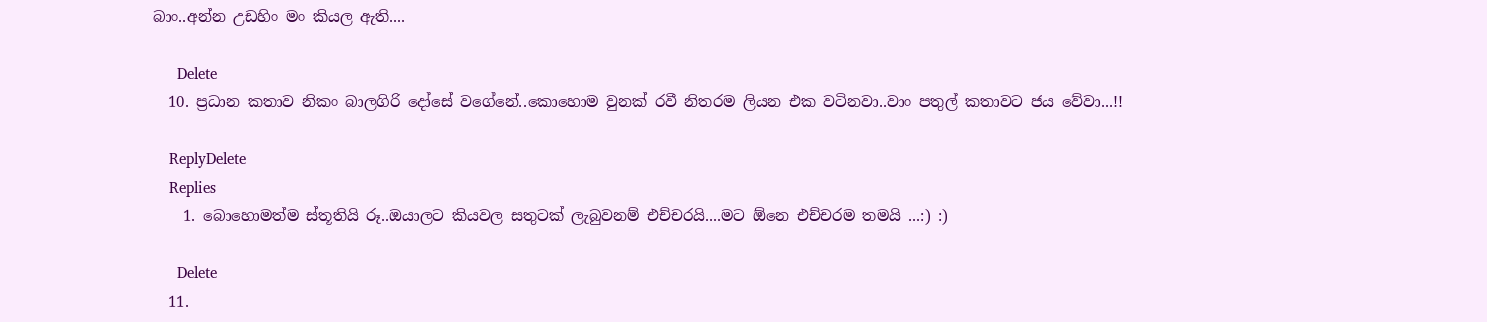බාං..අන්න උඩහිං මං කියල ඇති....

      Delete
  10. ප්‍රධාන කතාව නිකං බාලගිරි දෝසේ වගේනේ..කොහොම වුනක් රවී නිතරම ලියන එක වටිනවා..වාං පතුල් කතාවට ජය වේවා...!!

    ReplyDelete
    Replies
    1. බොහොමත්ම ස්තූතියි රූ..ඔයාලට කියවල සතුටක් ලැබුවනම් එච්චරයි....මට ඕනෙ එච්චරම තමයි ...:) :)

      Delete
  11.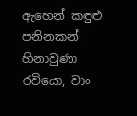ඇහෙන් කඳුළු පනිනකන් හිනාවුණා රවියො, වාං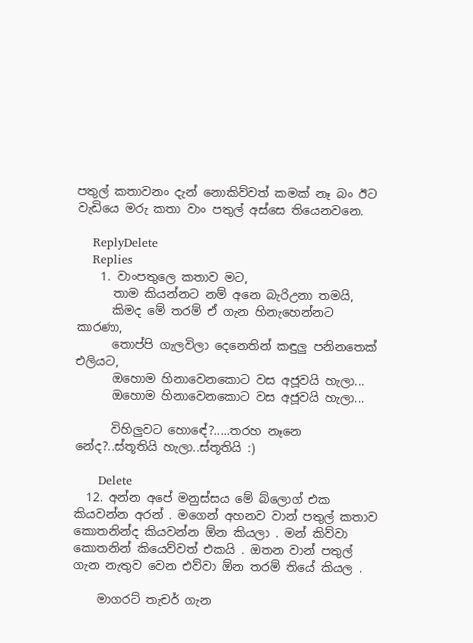පතුල් කතාවනං දැන් නොකිව්වත් කමක් නෑ බං ඊට වැඩියෙ මරු කතා වාං පතුල් අස්සෙ තියෙනවනෙ.

    ReplyDelete
    Replies
    1. වාංපතුලෙ කතාව මට,
      තාම කියන්නට නම් අනෙ බැරිඋනා තමයි,
      කිමද මේ තරම් ඒ ගැන හිනැහෙන්නට කාරණා,
      තොප්පි ගැලවිලා දෙනෙතින් කඳුලු පනිනතෙක් එලියට,
      ඔහොම හිනාවෙනකොට වස අජූවයි හැලා...
      ඔහොම හිනාවෙනකොට වස අජූවයි හැලා...

      විහිලුවට හොඳේ?.....තරහ නෑනෙ නේද?..ස්තූතියි හැලා..ස්තූතියි :)

      Delete
  12. අන්න අපේ මනුස්සය මේ බ්ලොග් එක කියවන්න අරන් . මගෙන් අහනව වාන් පතුල් කතාව කොතනින්ද කියවන්න ඕන කියලා . මන් කිව්වා කොතනින් කියෙව්වත් එකයි . ඔතන වාන් පතුල් ගැන නැතුව වෙන එව්වා ඕන තරම් තියේ කියල .

    මාගරට් තැචර් ගැන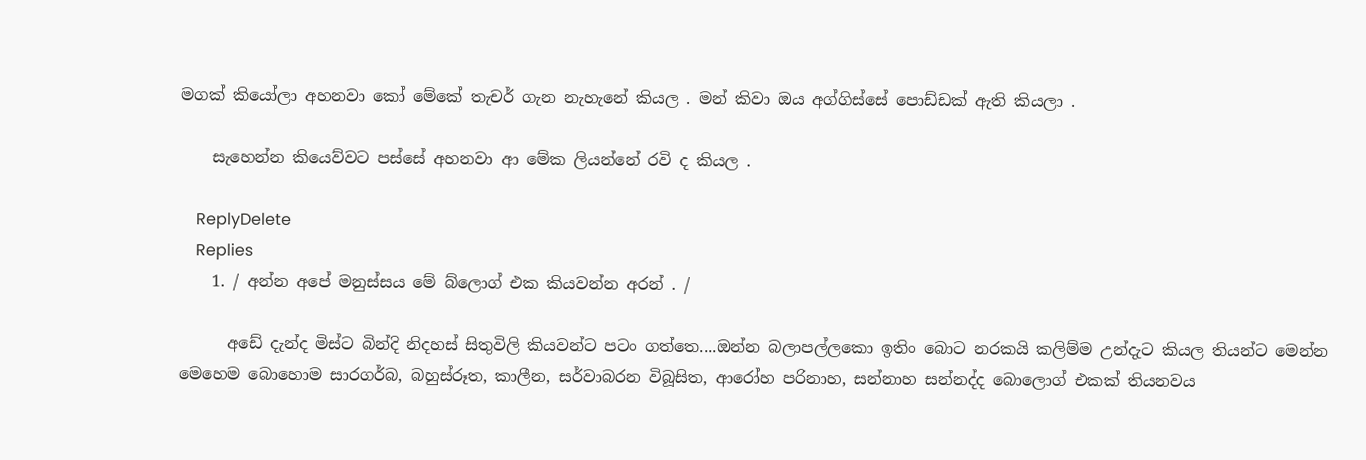මගක් කියෝලා අහනවා කෝ මේකේ තැචර් ගැන නැහැනේ කියල . මන් කිවා ඔය අග්ගිස්සේ පොඩ්ඩක් ඇති කියලා .

    සැහෙන්න කියෙව්වට පස්සේ අහනවා ආ මේක ලියන්නේ රවි ද කියල .

    ReplyDelete
    Replies
    1. / අන්න අපේ මනුස්සය මේ බ්ලොග් එක කියවන්න අරන් . /

      අඩේ දැන්ද මිස්ට බින්දි නිදහස් සිතුවිලි කියවන්ට පටං ගත්තෙ....ඔන්න බලාපල්ලකො ඉතිං බොට නරකයි කලිම්ම උන්දැට කියල තියන්ට මෙන්න මෙහෙම බොහොම සාරගර්බ, බහුස්රූත, කාලීන, සර්වාබරන විබූසිත, ආරෝහ පරිනාහ, සන්නාහ සන්නද්ද බොලොග් එකක් තියනවය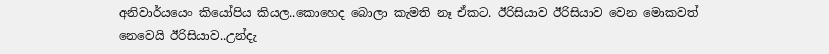අනිවාර්යයෙං කියෝපිය කියල..කොහෙද බොලා කැමති නෑ ඒකට. ඊරිසියාව ඊරිසියාව වෙන මොකවත් නෙවෙයි ඊරිසියාව..උන්දැ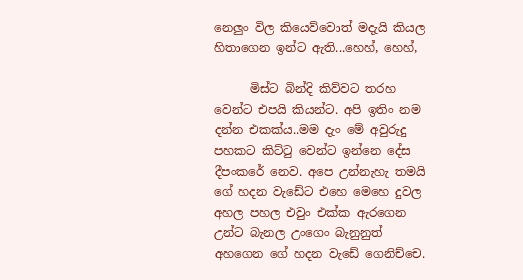නෙලුං විල කියෙව්වොත් මදැයි කියල හිතාගෙන ඉන්ට ඇති...හෙහ්, හෙහ්,

      මිස්ට බින්දි කිව්වට තරහ වෙන්ට එපයි කියන්ට. අපි ඉතිං නම දන්න එකක්ය..මම දැං මේ අවුරුදු පහකට කිට්ටු වෙන්ට ඉන්නෙ දේස දීපංකරේ නෙව. අපෙ උන්නැහැ තමයි ගේ හදන වැඩේට එහෙ මෙහෙ දුවල අහල පහල එවුං එක්ක ඇරගෙන උන්ට බැනල උංගෙං බැනුනුත් අහගෙන ගේ හදන වැඩේ ගෙනිච්චෙ.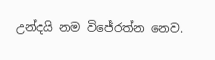උන්දයි නම විජේරත්න නෙව.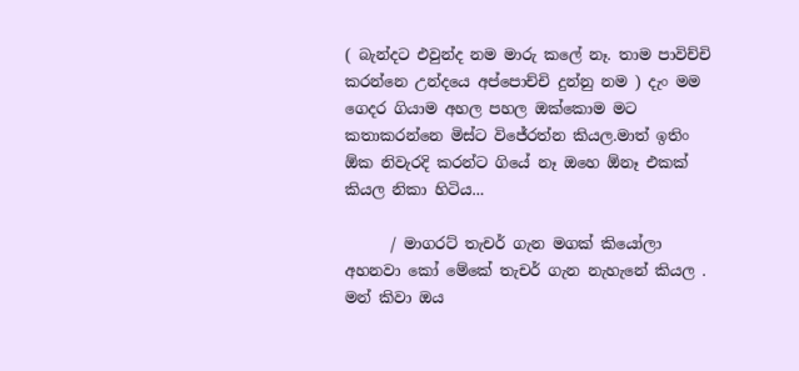( බැන්දට එවුන්ද නම මාරු කලේ නෑ. තාම පාවිච්චි කරන්නෙ උන්දයෙ අප්පොච්චි දුන්නු නම ) දැං මම ගෙදර ගියාම අහල පහල ඔක්කොම මට කතාකරන්නෙ මිස්ට විජේරත්න කියල.මාත් ඉතිං ඕක නිවැරදි කරන්ට ගියේ නෑ ඔහෙ ඕනෑ එකක් කියල නිකා හිටිය...

      / මාගරට් තැචර් ගැන මගක් කියෝලා අහනවා කෝ මේකේ තැචර් ගැන නැහැනේ කියල . මන් කිවා ඔය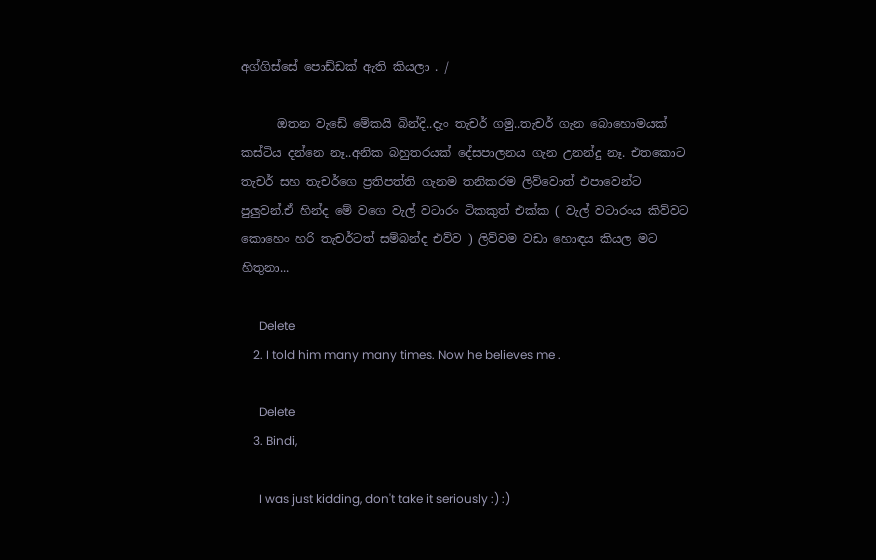අග්ගිස්සේ පොඩ්ඩක් ඇති කියලා . /

      ඔතන වැඩේ මේකයි බින්දි..දැං තැචර් ගමු..තැචර් ගැන බොහොමයක් කස්ටිය දන්නෙ නෑ..අනික බහුතරයක් දේසපාලනය ගැන උනන්දු නෑ. එතකොට තැචර් සහ තැචර්ගෙ ප්‍රතිපත්ති ගැනම තනිකරම ලිව්වොත් එපාවෙන්ට පුලුවන්.ඒ හින්ද මේ වගෙ වැල් වටාරං ටිකකුත් එක්ක ( වැල් වටාරංය කිව්වට කොහෙං හරි තැචර්ටත් සම්බන්ද එව්ව ) ලිව්වම වඩා හොඳය කියල මට හිතුනා...

      Delete
    2. I told him many many times. Now he believes me .

      Delete
    3. Bindi,

      I was just kidding, don't take it seriously :) :)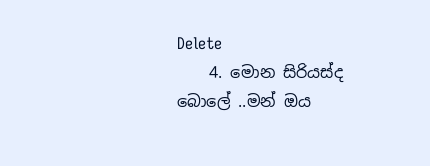Delete
    4. මොන සිරියස්ද බොලේ ..මන් ඔය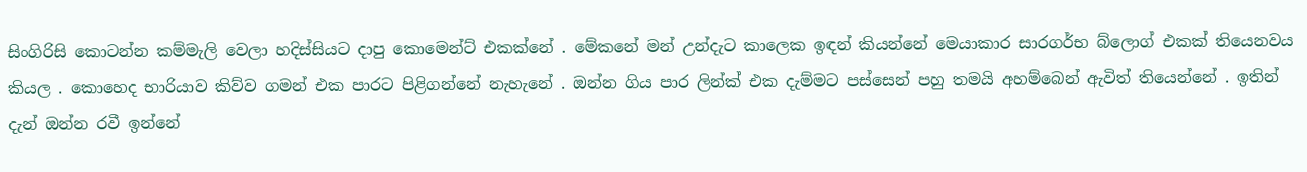සිංගිරිසි කොටන්න කම්මැලි වෙලා හදිස්සියට දාපු කොමෙන්ට් එකක්නේ . මේකනේ මන් උන්දැට කාලෙක ඉඳන් කියන්නේ මෙයාකාර සාරගර්භ බ්ලොග් එකක් තියෙනවය කියල . කොහෙද භාරියාව කිව්ව ගමන් එක පාරට පිළිගන්නේ නැහැනේ . ඔන්න ගිය පාර ලින්ක් එක දැම්මට පස්සෙන් පහු තමයි අහම්බෙන් ඇවිත් තියෙන්නේ . ඉතින් දැන් ඔන්න රවී ඉන්නේ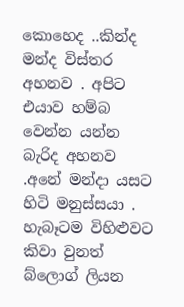කොහෙද ..කින්ද මන්ද විස්තර අහනව . අපිට එයාව හම්බ වෙන්න යන්න බැරිද අහනව .අනේ මන්දා යසට හිටි මනුස්සයා . හැබෑටම විහිළුවට කිවා වුනත් බ්ලොග් ලියන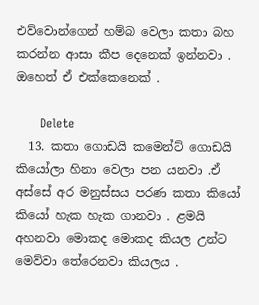එව්වොන්ගෙන් හම්බ වෙලා කතා බහ කරන්න ආසා කීප දෙනෙක් ඉන්නවා . ඔහෙත් ඒ එක්කෙනෙක් .

      Delete
  13. කතා ගොඩයි කමෙන්ට් ගොඩයි කියෝලා හිනා වෙලා පන යනවා .ඒ අස්සේ අර මනුස්සය පරණ කතා කියෝ කියෝ හැක හැක ගානවා . ළමයි අහනවා මොකද මොකද කියල උන්ට මෙව්වා තේරෙනවා කියලය .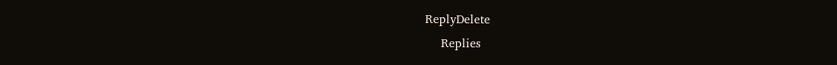ReplyDelete
    Replies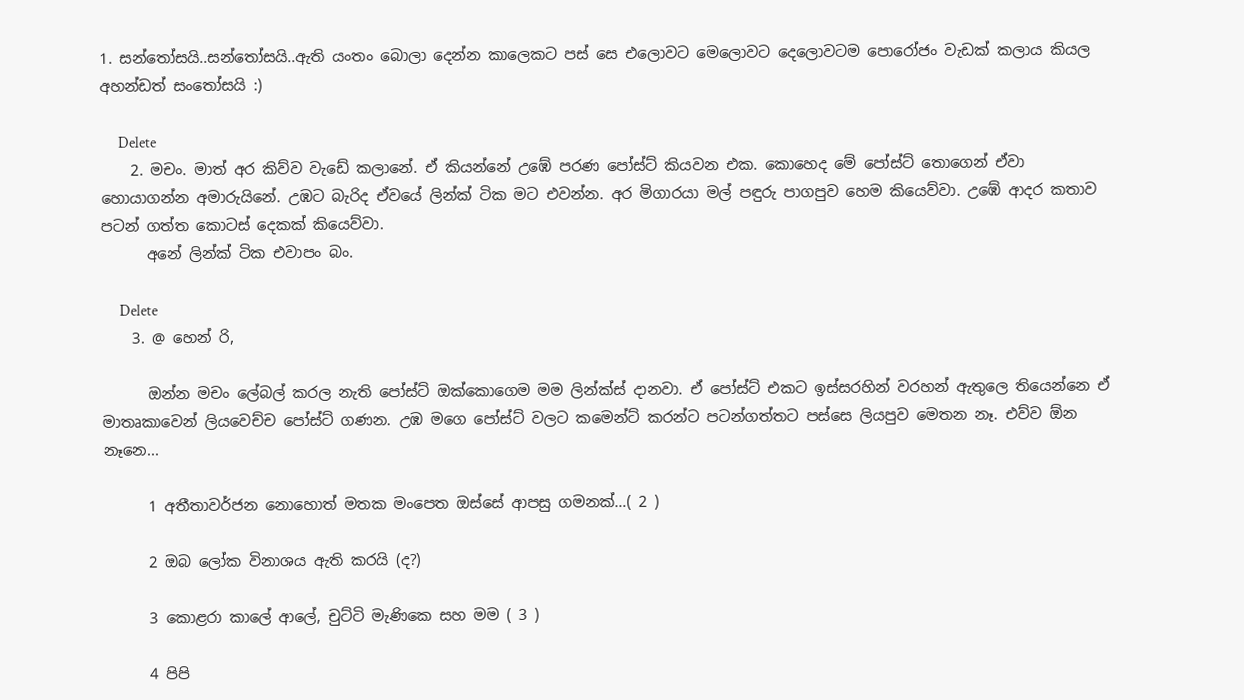1. සන්තෝසයි..සන්තෝසයි..ඇති යංතං බොලා දෙන්න කාලෙකට පස් සෙ එලොවට මෙලොවට දෙලොවටම පොරෝජං වැඩක් කලාය කියල අහන්ඩත් සංතෝසයි :)

      Delete
    2. මචං. මාත් අර කිව්ව වැඩේ කලානේ. ඒ කියන්නේ උඹේ පරණ පෝස්ට් කියවන එක. කොහෙද මේ පෝස්ට් තොගෙන් ඒවා හොයාගන්න අමාරුයිනේ. උඹට බැරිද ඒවයේ ලින්ක් ටික මට එවන්න. අර මිගාරයා මල් පඳුරු පාගපුව හෙම කියෙව්වා. උඹේ ආදර කතාව පටන් ගත්ත කොටස් දෙකක් කියෙව්වා.
      අනේ ලින්ක් ටික එවාපං බං.

      Delete
    3. @ හෙන් රි,

      ඔන්න මචං ලේබල් කරල නැති පෝස්ට් ඔක්කොගෙම මම ලින්ක්ස් දානවා. ඒ පෝස්ට් එකට ඉස්සරහින් වරහන් ඇතුලෙ තියෙන්නෙ ඒ මාතෘකාවෙන් ලියවෙච්ච පෝස්ට් ගණන. උඹ මගෙ පෝස්ට් වලට කමෙන්ට් කරන්ට පටන්ගත්තට පස්සෙ ලියපුව මෙතන නෑ. එව්ව ඕන නෑනෙ...

      1 අතීතාවර්ජන නොහොත් මතක මංපෙත ඔස්සේ ආපසු ගමනක්…( 2 )

      2 ඔබ ලෝක විනාශය ඇති කරයි (ද?)

      3 කොළරා කාලේ ආලේ, චුට්ටි මැණිකෙ සහ මම ( 3 )

      4 පිපි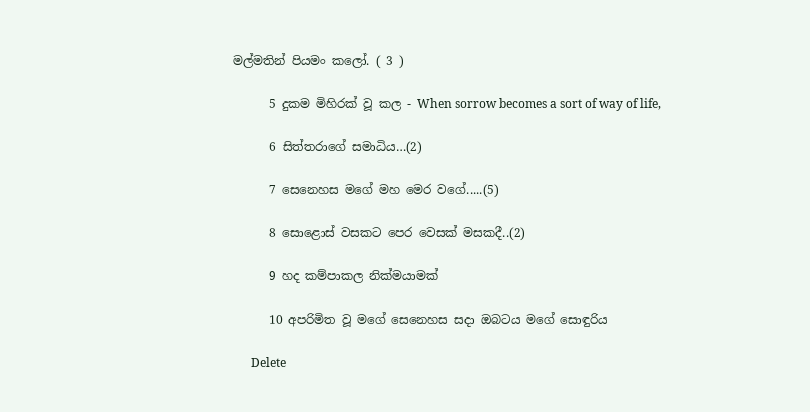මල්මතින් පියමං කලෝ. ( 3 )

      5 දුකම මිහිරක් වූ කල - When sorrow becomes a sort of way of life,

      6 සිත්තරාගේ සමාධිය…(2)

      7 සෙනෙහස මගේ මහ මෙර වගේ.....(5)

      8 සොළොස් වසකට පෙර වෙසක් මසකදී..(2)

      9 හද කම්පාකල නික්මයාමක්

      10 අපරිමිත වූ මගේ සෙනෙහස සදා ඔබටය මගේ සොඳුරිය

      Delete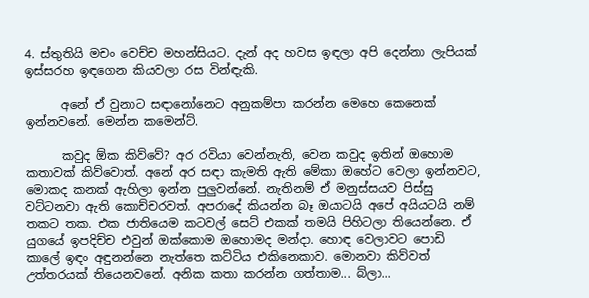4. ස්තුතියි මචං වෙච්ච මහන්සියට. දැන් අද හවස ඉඳලා අපි දෙන්නා ලැපියක් ඉස්සරහ ඉඳගෙන කියවලා රස වින්ඳැකි.

      අනේ ඒ වුනාට සඳානෝනෙට අනුකම්පා කරන්න මෙහෙ කෙනෙක් ඉන්නවනේ. මෙන්න කමෙන්ට්.

      කවුද ඕක කිව්වේ? අර රවියා වෙන්නැති, වෙන කවුද ඉතින් ඔහොම කතාවක් කිව්වොත්. අනේ අර සඳා කැමති ඇති මේකා ඔහේට වෙලා ඉන්නවට, මොකද කනක් ඇහිලා ඉන්න පුලුවන්නේ. නැතිනම් ඒ මනුස්සයව පිස්සු වට්ටනවා ඇති කොච්චරවත්. අපරාදේ කියන්න බෑ ඔයාටයි අපේ අයියටයි නම් තකට තක. එක ජාතියෙම කටවල් සෙට් එකක් තමයි පිහිටලා තියෙන්නෙ. ඒ යුගයේ ඉපදිච්ච එවුන් ඔක්කොම ඔහොමද මන්දා. හොඳ වෙලාවට පොඩි කාලේ ඉඳං අඳුනන්නෙ නැත්තෙ කට්ටිය එකිනෙකාව. මොනවා කිව්වත් උත්තරයක් තියෙනවනේ. අනික කතා කරන්න ගත්තාම... බ්ලා...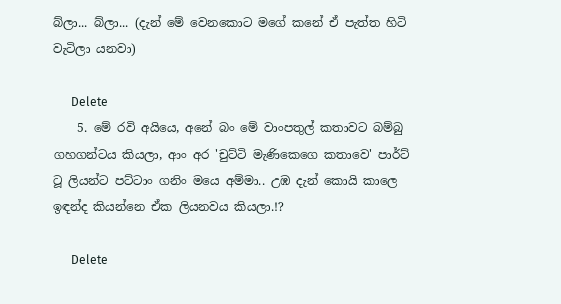බ්ලා... බ්ලා... (දැන් මේ වෙනකොට මගේ කනේ ඒ පැත්ත හිටි වැටිලා යනවා)

      Delete
    5. මේ රවි අයියෙ, අනේ බං මේ වාංපතුල් කතාවට බම්බු ගහගන්ටය කියලා, ආං අර 'චුට්ටි මැණිකෙගෙ කතාවෙ' පාර්ට් ටූ ලියන්ට පට්ටාං ගනිං මයෙ අම්මා.. උඹ දැන් කොයි කාලෙ ඉඳන්ද කියන්නෙ ඒක ලියනවය කියලා.!?

      Delete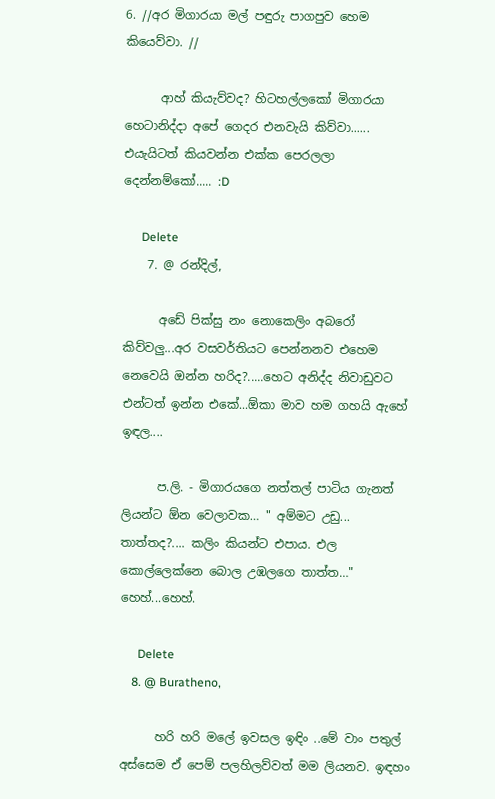6. //අර මිගාරයා මල් පඳුරු පාගපුව හෙම කියෙව්වා. //

      ආහ් කියැව්වද? හිටහල්ලකෝ මිගාරයා හෙටානිද්දා අපේ ගෙදර එනවැයි කිව්වා...... එයැයිටත් කියවන්න එක්ක පෙරලලා දෙන්නම්කෝ..... :D

      Delete
    7. @ රන්දිල්,

      අඩේ පික්සු නං නොකෙලිං අබරෝ කිව්වලු...අර වසවර්තියට පෙන්නනව එහෙම නෙවෙයි ඔන්න හරිද?.....හෙට අනිද්ද නිවාඩුවට එන්ටත් ඉන්න එකේ...ඕකා මාව හම ගහයි ඇහේ ඉඳල....

      ප.ලි. - මිගාරයගෙ නත්තල් පාටිය ගැනත් ලියන්ට ඕන වෙලාවක… " අම්මට උඩු... තාත්තද?.... කලිං කියන්ට එපාය. එල කොල්ලෙක්නෙ බොල උඹලගෙ තාත්ත…" හෙහ්...හෙහ්.

      Delete
    8. @ Buratheno,

      හරි හරි මලේ ඉවසල ඉඳිං ..මේ වාං පතුල් අස්සෙම ඒ පෙම් පලහිලව්වත් මම ලියනව. ඉඳහං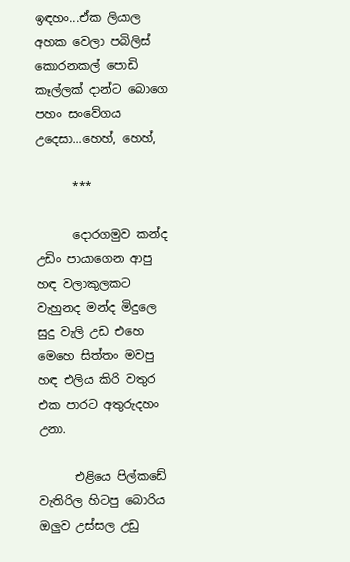ඉඳහං...ඒක ලියාල අහක වෙලා පබිලිස් කොරනකල් පොඩි කෑල්ලක් දාන්ට බොගෙ පහං සංවේගය උදෙසා...හෙහ්, හෙහ්,

      ***

      දොරගමුව කන්ද උඩිං පායාගෙන ආපු හඳ වලාකුලකට වැහුනද මන්ද මිදුලෙ සුදු වැලි උඩ එහෙ මෙහෙ සිත්තං මවපු හඳ එලිය කිරි වතුර එක පාරට අතුරුදහං උනා.

      එළියෙ පිල්කඩේ වැතිරිල හිටපු බොරිය ඔලුව උස්සල උඩු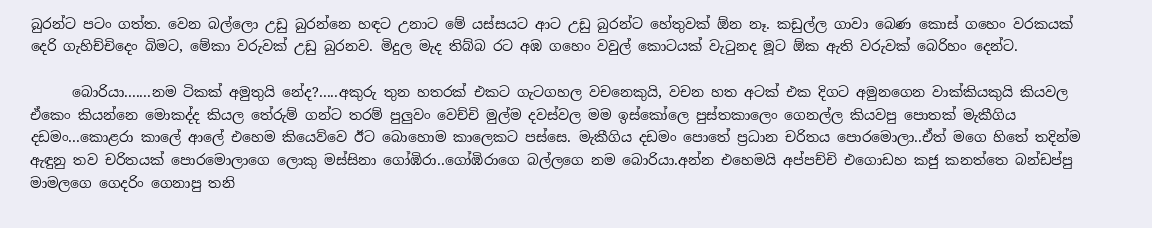බුරන්ට පටං ගත්ත. වෙන බල්ලො උඩු බුරන්නෙ හඳට උනාට මේ යස්සයට ආට උඩු බුරන්ට හේතුවක් ඕන නෑ. කඩුල්ල ගාවා බෙණ කොස් ගහෙං වරකයක් දෙරි ගැහිච්චිදෙං බිමට, මේකා වරුවක් උඩු බුරනව. මිදුල මැද තිබ්බ රට අඹ ගහෙං වවුල් කොටයක් වැටුනද මූට ඕක ඇති වරුවක් බෙරිහං දෙන්ට.

      බොරියා.......නම ටිකක් අමුතුයි නේද?.....අකුරු තුන හතරක් එකට ගැටගහල වචනෙකුයි, වචන හත අටක් එක දිගට අමුනගෙන වාක්කියකුයි කියවල ඒකෙං කියන්නෙ මොකද්ද කියල තේරුම් ගන්ට තරම් පුලුවං වෙච්චි මුල්ම දවස්වල මම ඉස්කෝලෙ පුස්තකාලෙං ගෙනල්ල කියවපු පොතක් මැකීගිය දඩමං...කොළරා කාලේ ආලේ එහෙම කියෙව්වෙ ඊට බොහොම කාලෙකට පස්සෙ. මැකීගිය දඩමං පොතේ ප්‍රධාන චරිතය පොරමොලා..ඒත් මගෙ හිතේ තදින්ම ඇඳුනු තව චරිතයක් පොරමොලාගෙ ලොකු මස්සිනා ගෝඹිරා..ගෝඹිරාගෙ බල්ලගෙ නම බොරියා.අන්න එහෙමයි අප්පච්චි එගොඩහ කජු කනත්තෙ බන්ඩප්පු මාමලගෙ ගෙදරිං ගෙනාපු තනි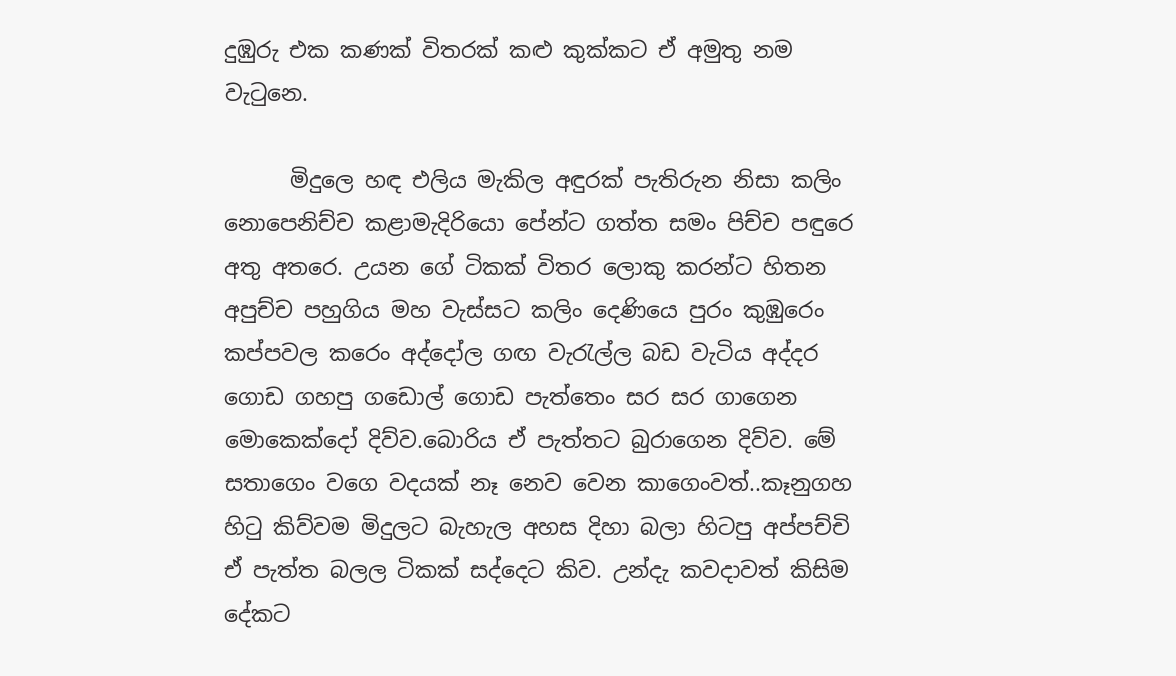දුඹුරු එක කණක් විතරක් කළු කුක්කට ඒ අමුතු නම වැටුනෙ.

      මිදුලෙ හඳ එලිය මැකිල අඳුරක් පැතිරුන නිසා කලිං නොපෙනිච්ච කළාමැදිරියො පේන්ට ගත්ත සමං පිච්ච පඳුරෙ අතු අතරෙ. උයන ගේ ටිකක් විතර ලොකු කරන්ට හිතන අපුච්ච පහුගිය මහ වැස්සට කලිං දෙණියෙ පුරං කුඹුරෙං කප්පවල කරෙං අද්දෝල ගඟ වැරැල්ල බඩ වැටිය අද්දර ගොඩ ගහපු ගඩොල් ගොඩ පැත්තෙං සර සර ගාගෙන මොකෙක්දෝ දිව්ව.බොරිය ඒ පැත්තට බුරාගෙන දිව්ව. මේ සතාගෙං වගෙ වදයක් නෑ නෙව වෙන කාගෙංවත්..කෑනුගහ හිටු කිව්වම මිදුලට බැහැල අහස දිහා බලා හිටපු අප්පච්චි ඒ පැත්ත බලල ටිකක් සද්දෙට කිව. උන්දැ කවදාවත් කිසිම දේකට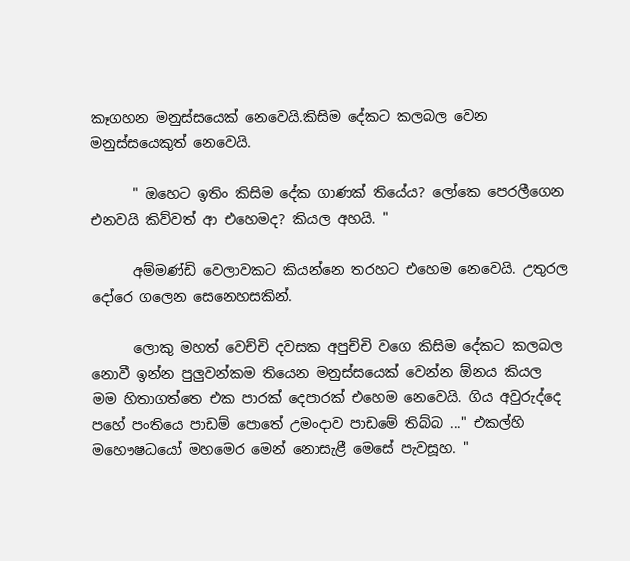කෑගහන මනුස්සයෙක් නෙවෙයි.කිසිම දේකට කලබල වෙන මනුස්සයෙකුත් නෙවෙයි.

      " ඔහෙට ඉතිං කිසිම දේක ගාණක් තියේය? ලෝකෙ පෙරලීගෙන එනවයි කිව්වත් ආ එහෙමද? කියල අහයි. "

      අම්මණ්ඩි වෙලාවකට කියන්නෙ තරහට එහෙම නෙවෙයි. උතුරල දෝරෙ ගලෙන සෙනෙහසකින්.

      ලොකු මහත් වෙච්චි දවසක අපුච්චි වගෙ කිසිම දේකට කලබල නොවී ඉන්න පුලුවන්කම තියෙන මනුස්සයෙක් වෙන්න ඕනය කියල මම හිතාගත්තෙ එක පාරක් දෙපාරක් එහෙම නෙවෙයි. ගිය අවුරුද්දෙ පහේ පංතියෙ පාඩම් පොතේ උමංදාව පාඩමේ තිබ්බ ..." එකල්හි මහෞෂධයෝ මහමෙර මෙන් නොසැළී මෙසේ පැවසූහ. "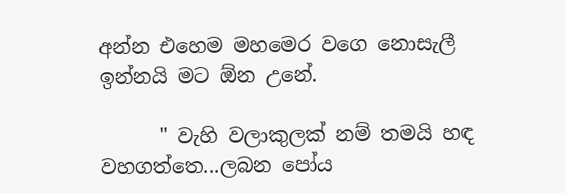අන්න එහෙම මහමෙර වගෙ නොසැලී ඉන්නයි මට ඕන උනේ.

      " වැහි වලාකුලක් නම් තමයි හඳ වහගත්තෙ...ලබන පෝය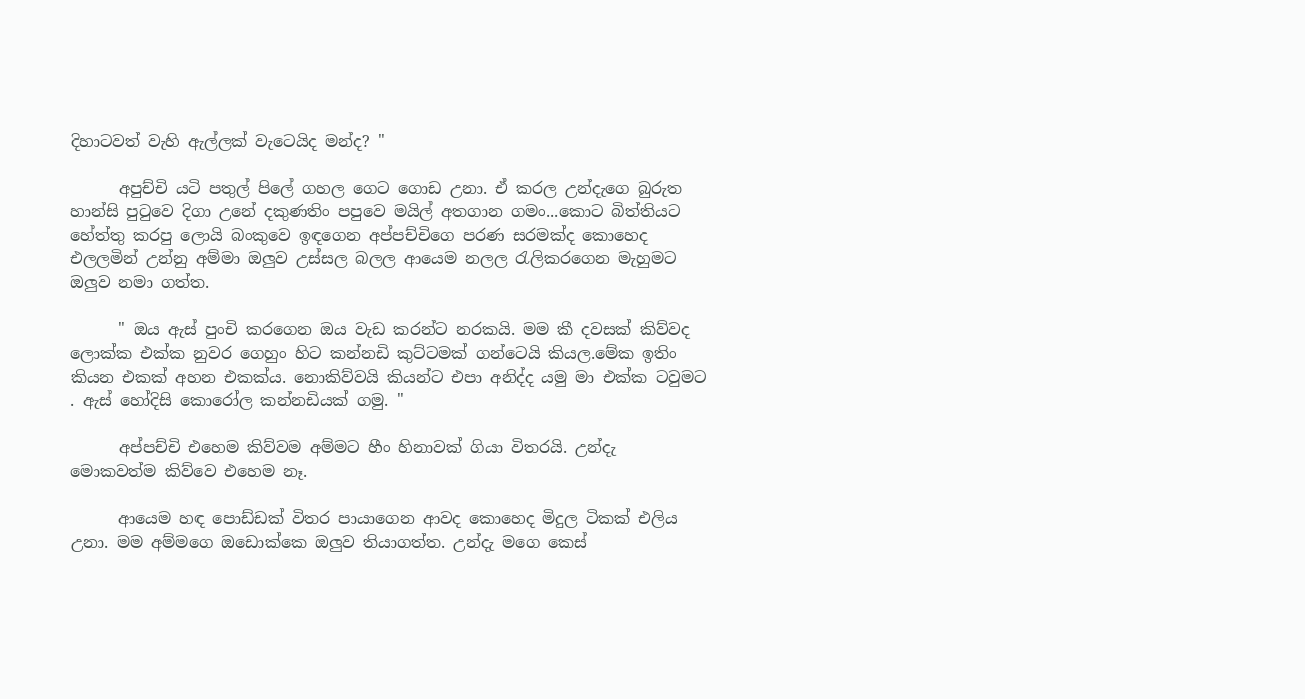දිහාටවත් වැහි ඇල්ලක් වැටෙයිද මන්ද? "

      අපුච්චි යටි පතුල් පිලේ ගහල ගෙට ගොඩ උනා. ඒ කරල උන්දැගෙ බුරුත හාන්සි පුටුවෙ දිගා උනේ දකුණතිං පපුවෙ මයිල් අතගාන ගමං...කොට බිත්තියට හේත්තු කරපු ලොයි බංකුවෙ ඉඳගෙන අප්පච්චිගෙ පරණ සරමක්ද කොහෙද එලලමින් උන්නු අම්මා ඔලුව උස්සල බලල ආයෙම නලල රැලිකරගෙන මැහුමට ඔලුව නමා ගත්ත.

      " ඔය ඇස් පුංචි කරගෙන ඔය වැඩ කරන්ට නරකයි. මම කී දවසක් කිව්වද ලොක්ක එක්ක නුවර ගෙහුං හිට කන්නඩි කුට්ටමක් ගන්ටෙයි කියල.මේක ඉතිං කියන එකක් අහන එකක්ය. නොකිව්වයි කියන්ට එපා අනිද්ද යමු මා එක්ක ටවුමට . ඇස් හෝදිසි කොරෝල කන්නඩියක් ගමු. "

      අප්පච්චි එහෙම කිව්වම අම්මට හීං හිනාවක් ගියා විතරයි. උන්දැ මොකවත්ම කිව්වෙ එහෙම නෑ.

      ආයෙම හඳ පොඩ්ඩක් විතර පායාගෙන ආවද කොහෙද මිදුල ටිකක් එලිය උනා. මම අම්මගෙ ඔඩොක්කෙ ඔලුව තියාගත්ත. උන්දැ මගෙ කෙස්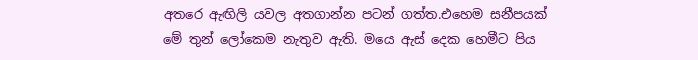අතරෙ ඇඟිලි යවල අතගාන්න පටන් ගත්ත.එහෙම සනීපයක් මේ තුන් ලෝකෙම නැතුව ඇති. මයෙ ඇස් දෙක හෙමීට පිය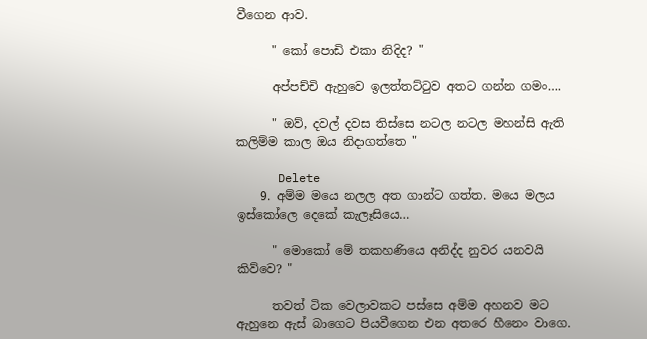වීගෙන ආව.

      " කෝ පොඩි එකා නිදිද? "

      අප්පච්චි ඇහුවෙ ඉලත්තට්ටුව අතට ගන්න ගමං….

      " ඔව්, දවල් දවස තිස්සෙ නටල නටල මහන්සි ඇති කලිම්ම කාල ඔය නිදාගත්තෙ "

      Delete
    9. අම්ම මයෙ නලල අත ගාන්ට ගත්ත. මයෙ මලය ඉස්කෝලෙ දෙකේ කැලෑසියෙ…

      " මොකෝ මේ තකහණියෙ අනිද්ද නුවර යනවයි කිව්වෙ? "

      තවත් ටික වෙලාවකට පස්සෙ අම්ම අහනව මට ඇහුනෙ ඇස් බාගෙට පියවීගෙන එන අතරෙ හීනෙං වාගෙ.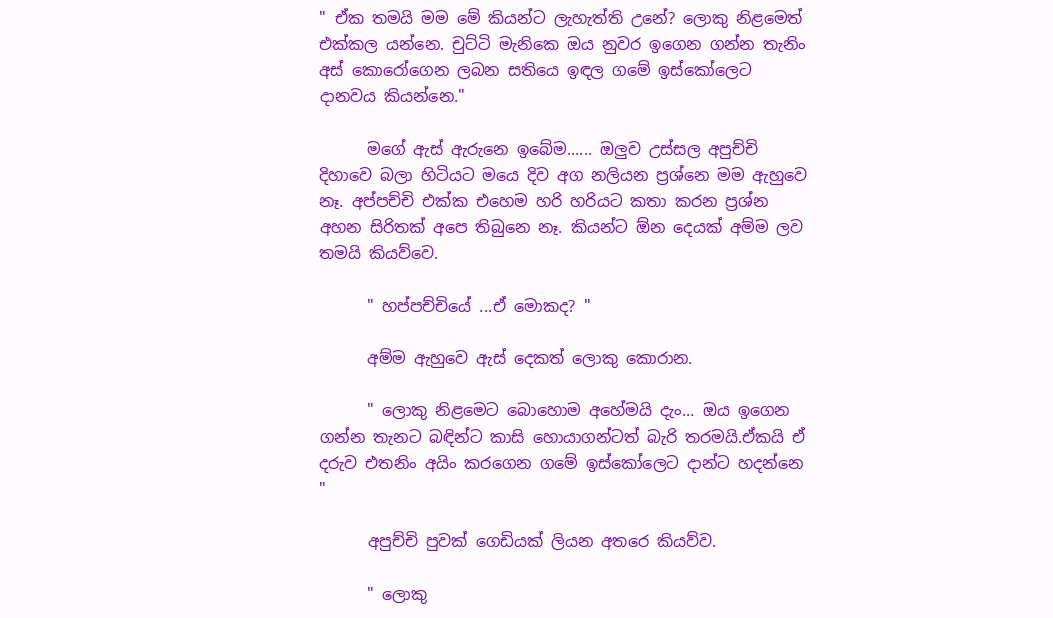" ඒක තමයි මම මේ කියන්ට ලැහැත්ති උනේ? ලොකු නිළමෙත් එක්කල යන්නෙ. චුට්ටි මැනිකෙ ඔය නුවර ඉගෙන ගන්න තැනිං අස් කොරෝගෙන ලබන සතියෙ ඉඳල ගමේ ඉස්කෝලෙට දානවය කියන්නෙ."

      මගේ ඇස් ඇරුනෙ ඉබේම...... ඔලුව උස්සල අපුච්චි දිහාවෙ බලා හිටියට මයෙ දිව අග නලියන ප්‍රශ්නෙ මම ඇහුවෙ නෑ. අප්පච්චි එක්ක එහෙම හරි හරියට කතා කරන ප්‍රශ්න අහන සිරිතක් අපෙ තිබුනෙ නෑ. කියන්ට ඕන දෙයක් අම්ම ලව තමයි කියව්වෙ.

      " හප්පච්චියේ ...ඒ මොකද? "

      අම්ම ඇහුවෙ ඇස් දෙකත් ලොකු කොරාන.

      " ලොකු නිළමෙට බොහොම අහේමයි දැං... ඔය ඉගෙන ගන්න තැනට බඳින්ට කාසි හොයාගන්ටත් බැරි තරමයි.ඒකයි ඒ දරුව එතනිං අයිං කරගෙන ගමේ ඉස්කෝලෙට දාන්ට හදන්නෙ "

      අපුච්චි පුවක් ගෙඩියක් ලියන අතරෙ කියව්ව.

      " ලොකු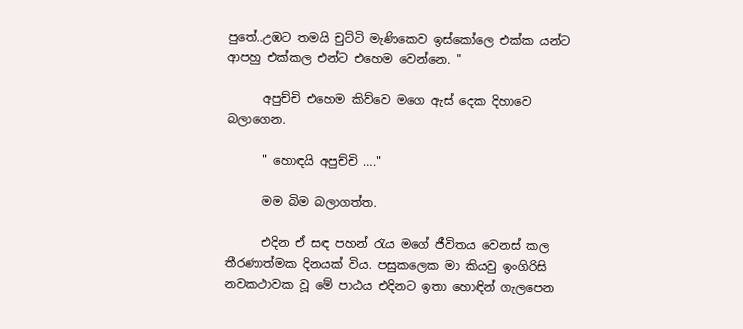පුතේ..උඹට තමයි චුට්ටි මැණිකෙව ඉස්කෝලෙ එක්ක යන්ට ආපහු එක්කල එන්ට එහෙම වෙන්නෙ. "

      අපුච්චි එහෙම කිව්වෙ මගෙ ඇස් දෙක දිහාවෙ බලාගෙන.

      " හොඳයි අපුච්චි …."

      මම බිම බලාගත්ත.

      එදින ඒ සඳ පහන් රැය මගේ ජීවිතය වෙනස් කල තීරණාත්මක දිනයක් විය. පසුකලෙක මා කියවු ඉංගිරිසි නවකථාවක වූ මේ පාඨය එදිනට ඉතා හොඳින් ගැලපෙන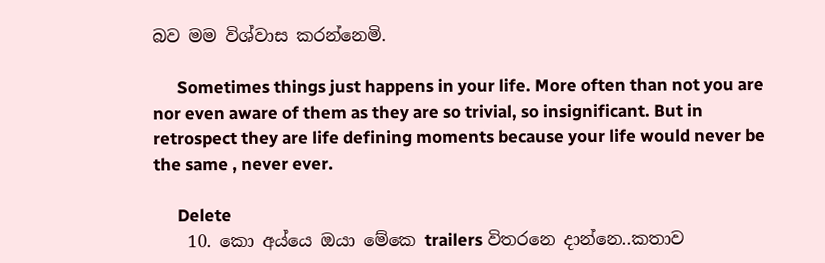බව මම විශ්වාස කරන්නෙමි.

      Sometimes things just happens in your life. More often than not you are nor even aware of them as they are so trivial, so insignificant. But in retrospect they are life defining moments because your life would never be the same , never ever.

      Delete
    10. කො අය්යෙ ඔයා මේකෙ trailers විතරනෙ දාන්නෙ..කතාව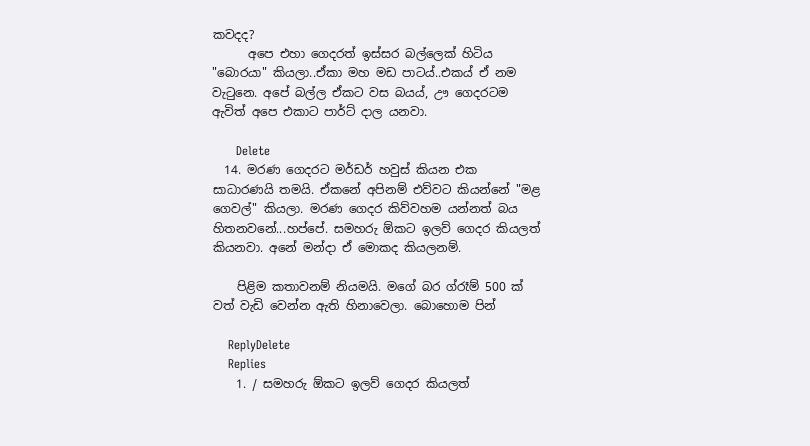කවදද?
      අපෙ එහා ගෙදරත් ඉස්සර බල්ලෙක් හිටිය "බොරයා" කියලා..ඒකා මහ මඩ පාටය්..එකය් ඒ නම වැටුනෙ. අපේ බල්ල ඒකට වස බයය්, ඌ ගෙදරටම ඇවිත් අපෙ එකාට පාර්ට් දාල යනවා.

      Delete
  14. මරණ ගෙදරට මර්ඩර් හවුස් කියන එක සාධාරණයි තමයි. ඒකනේ අපිනම් එව්වට කියන්නේ "මළ ගෙවල්" කියලා. මරණ ගෙදර කිව්වහම යන්නත් බය හිතනවනේ...හප්පේ. සමහරු ඕකට ඉලව් ගෙදර කියලත් කියනවා. අනේ මන්දා ඒ මොකද කියලනම්.

    පිළිම කතාවනම් නියමයි. මගේ බර ග්රෑම් 500 ක් වත් වැඩි වෙන්න ඇති හිනාවෙලා. බොහොම පින්

    ReplyDelete
    Replies
    1. / සමහරු ඕකට ඉලව් ගෙදර කියලත්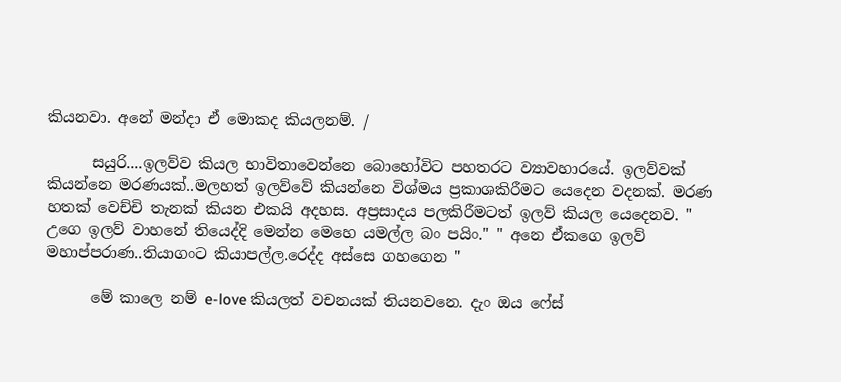කියනවා. අනේ මන්දා ඒ මොකද කියලනම්. /

      සයුරි....ඉලව්ව කියල භාවිතාවෙන්නෙ බොහෝවිට පහතරට ව්‍යාවහාරයේ. ඉලව්වක් කියන්නෙ මරණයක්..මලහත් ඉලව්වේ කියන්නෙ විශ්මය ප්‍රකාශකිරීමට යෙදෙන වදනක්. මරණ හතක් වෙච්චි තැනක් කියන එකයි අදහස. අප්‍රසාදය පලකිරීමටත් ඉලව් කියල යෙදෙනව. " උගෙ ඉලව් වාහනේ තියෙද්දි මෙන්න මෙහෙ යමල්ල බං පයිං." " අනෙ ඒකගෙ ඉලව් මහාප්පරාණ..තියාගංට කියාපල්ල.රෙද්ද අස්සෙ ගහගෙන "

      මේ කාලෙ නම් e-love කියලත් වචනයක් තියනවනෙ. දැං ඔය ෆේස්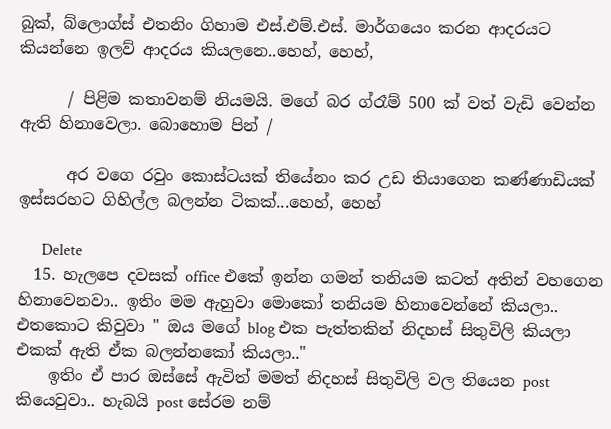බුක්, බ්ලොග්ස් එතනිං ගිහාම එස්.එම්.එස්. මාර්ගයෙං කරන ආදරයට කියන්නෙ ඉලව් ආදරය කියලනෙ..හෙහ්, හෙහ්,

      / පිළිම කතාවනම් නියමයි. මගේ බර ග්රෑම් 500 ක් වත් වැඩි වෙන්න ඇති හිනාවෙලා. බොහොම පින් /

      අර වගෙ රවුං කොස්ටයක් තියේනං කර උඩ තියාගෙන කණ්ණාඩියක් ඉස්සරහට ගිහිල්ල බලන්න ටිකක්...හෙහ්, හෙහ්

      Delete
  15. හැලපෙ දවසක් office එකේ ඉන්න ගමන් තනියම කටත් අතින් වහගෙන හිනාවෙනවා.. ඉතිං මම ඇහුවා මොකෝ තනියම හිනාවෙන්නේ කියලා.. එතකොට කිවුවා " ඔය මගේ blog එක පැත්තකින් නිදහස් සිතුවිලි කියලා එකක් ඇති ඒක බලන්නකෝ කියලා.."
    ඉතිං ඒ පාර ඔස්සේ ඇවිත් මමත් නිදහස් සිතුවිලි වල තියෙන post කියෙවුවා.. හැබයි post සේරම නම්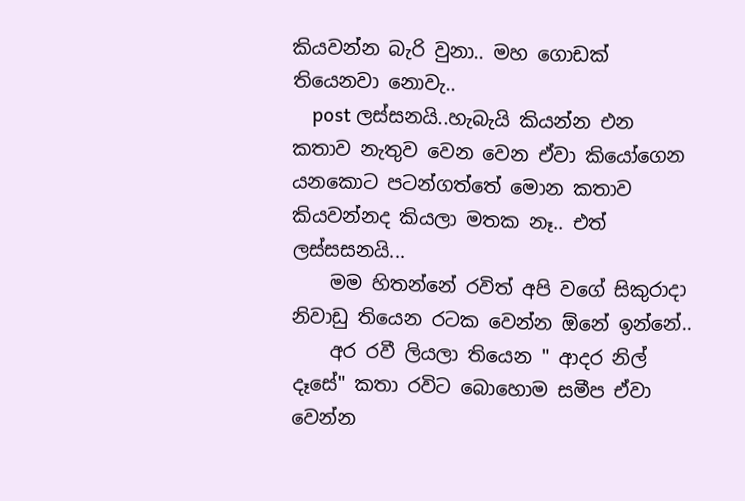කියවන්න බැරි වුනා.. මහ ගොඩක් තියෙනවා නොවැ..
    post ලස්සනයි..හැබැයි කියන්න එන කතාව නැතුව වෙන වෙන ඒවා කියෝගෙන යනකොට පටන්ගත්තේ මොන කතාව කියවන්නද කියලා මතක නෑ.. එත් ලස්සසනයි...
    මම හිතන්නේ රවිත් අපි වගේ සිකුරාදා නිවාඩු තියෙන රටක වෙන්න ඕනේ ඉන්නේ..
    අර රවී ලියලා තියෙන " ආදර නිල් දෑසේ" කතා රවිට බොහොම සමීප ඒවා වෙන්න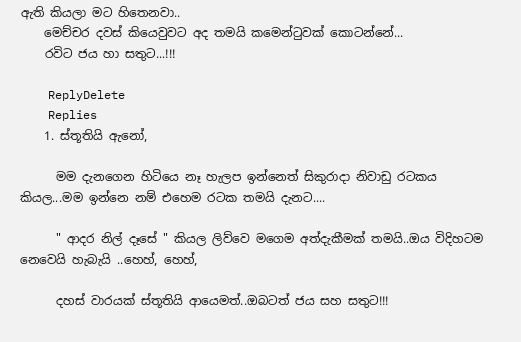ඇති කියලා මට හිතෙනවා..
    මෙච්චර දවස් කියෙවුවට අද තමයි කමෙන්ටුවක් කොටන්නේ...
    රවිට ජය හා සතුට...!!!

    ReplyDelete
    Replies
    1. ස්තූතියි ඇනෝ,

      මම දැනගෙන හිටියෙ නෑ හැලප ඉන්නෙත් සිකුරාදා නිවාඩු රටකය කියල...මම ඉන්නෙ නම් එහෙම රටක තමයි දැනට....

      " ආදර නිල් දෑසේ " කියල ලිව්වෙ මගෙම අත්දැකීමක් තමයි..ඔය විදිහටම නෙවෙයි හැබැයි ..හෙහ්, හෙහ්,

      දහස් වාරයක් ස්තූතියි ආයෙමත්..ඔබටත් ජය සහ සතුට!!!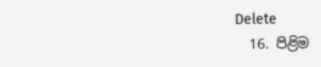Delete
  16. පිළිම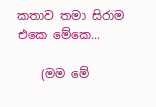කතාව තමා සිරාම එකෙ මේකෙ...

    (මම මේ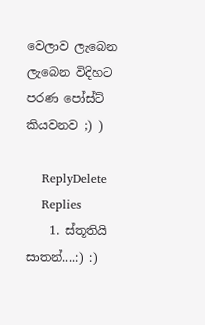වෙලාව ලැබෙන ලැබෙන විදිහට පරණ පෝස්ට් කියවනව ;) )

    ReplyDelete
    Replies
    1. ස්තූතියි සාතන්....:) :)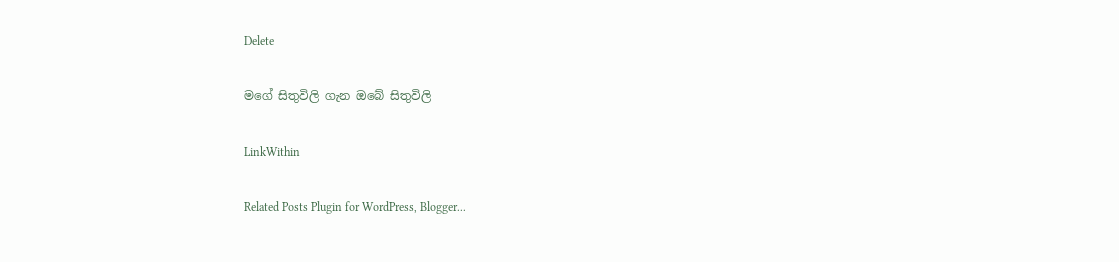Delete

මගේ සිතුවිලි ගැන ඔබේ සිතුවිලි

LinkWithin

Related Posts Plugin for WordPress, Blogger...